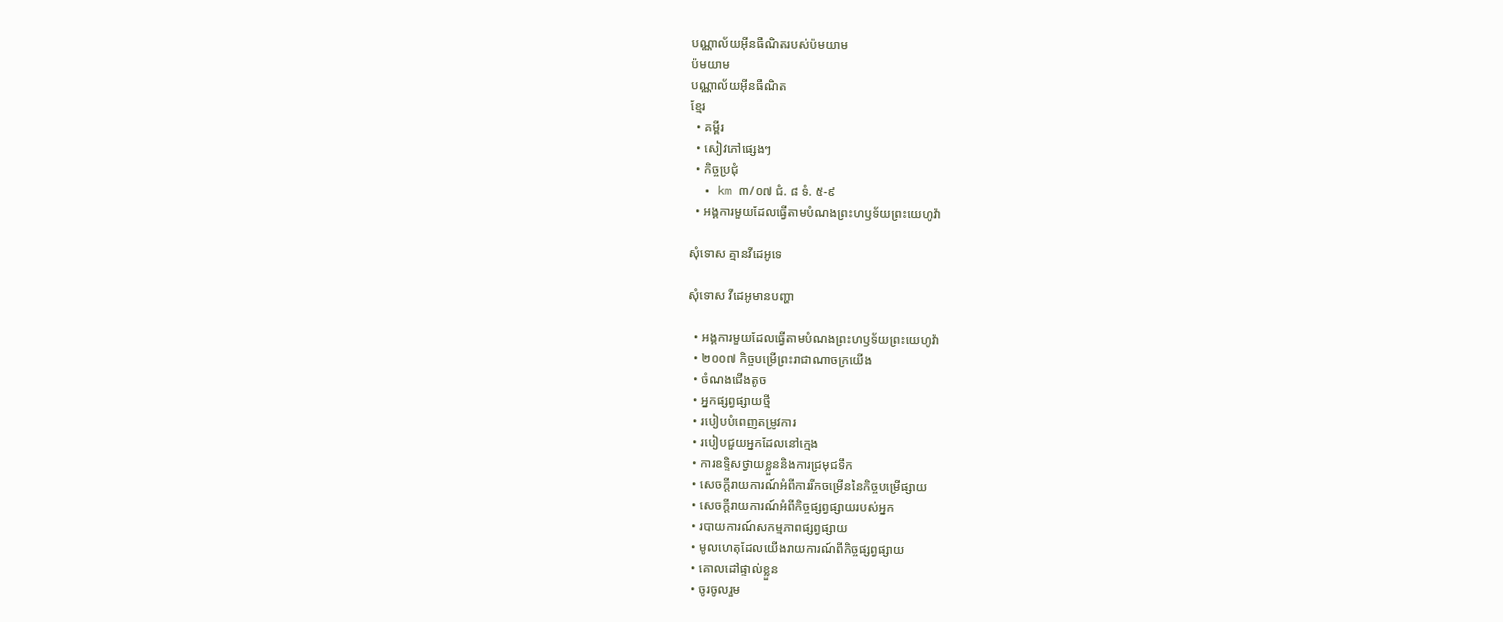បណ្ណាល័យអ៊ីនធឺណិតរបស់ប៉មយាម
ប៉មយាម
បណ្ណាល័យអ៊ីនធឺណិត
ខ្មែរ
  • គម្ពីរ
  • សៀវភៅផ្សេងៗ
  • កិច្ចប្រជុំ
  • km ៣/០៧ ជំ. ៨ ទំ. ៥-៩
  • អង្គការមួយដែលធ្វើតាមបំណងព្រះហឫទ័យព្រះយេហូវ៉ា

សុំទោស គ្មានវីដេអូទេ

សុំទោស វីដេអូមានបញ្ហា

  • អង្គការមួយដែលធ្វើតាមបំណងព្រះហឫទ័យព្រះយេហូវ៉ា
  • ២០០៧ កិច្ចបម្រើព្រះរាជាណាចក្រយើង
  • ចំណងជើងតូច
  • អ្នកផ្សព្វផ្សាយថ្មី
  • របៀបបំពេញតម្រូវការ
  • របៀបជួយអ្នកដែលនៅក្មេង
  • ការឧទ្ទិសថ្វាយខ្លួននិងការជ្រមុជទឹក
  • សេចក្ដីរាយការណ៍អំពីការរីកចម្រើននៃកិច្ចបម្រើផ្សាយ
  • សេចក្ដីរាយការណ៍អំពីកិច្ចផ្សព្វផ្សាយរបស់អ្នក
  • របាយការណ៍សកម្មភាពផ្សព្វផ្សាយ
  • មូលហេតុដែលយើងរាយការណ៍ពីកិច្ចផ្សព្វផ្សាយ
  • គោលដៅផ្ទាល់ខ្លួន
  • ចូរចូលរួម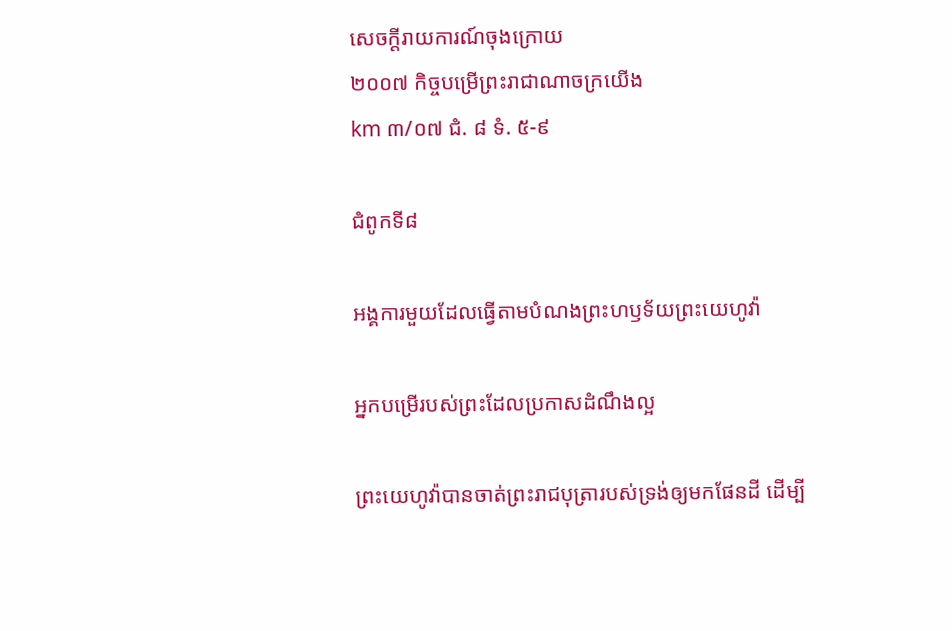សេចក្ដីរាយការណ៍ចុងក្រោយ
២០០៧ កិច្ចបម្រើព្រះរាជាណាចក្រយើង
km ៣/០៧ ជំ. ៨ ទំ. ៥-៩

ជំពូកទី៨

អង្គការមួយដែលធ្វើតាមបំណងព្រះហឫទ័យព្រះយេហូវ៉ា

អ្នកបម្រើរបស់ព្រះដែលប្រកាសដំណឹងល្អ

ព្រះយេហូវ៉ាបានចាត់ព្រះរាជបុត្រារបស់ទ្រង់ឲ្យមកផែនដី ដើម្បី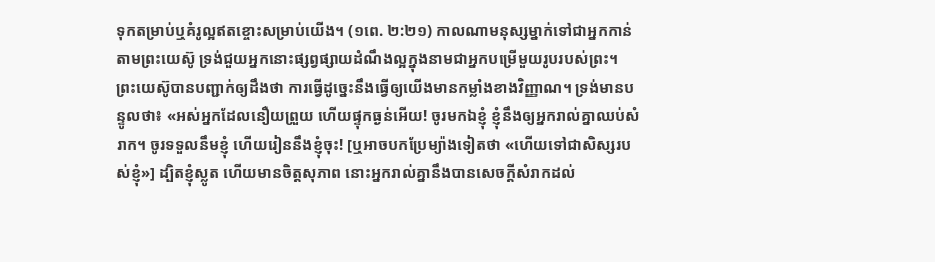ទុកតម្រាប់ឬគំរូល្អឥតខ្ចោះសម្រាប់យើង។ (១ពេ. ២:២១) កាលណាមនុស្សម្នាក់ទៅជាអ្នកកាន់តាមព្រះយេស៊ូ ទ្រង់ជួយអ្នកនោះផ្សព្វផ្សាយដំណឹងល្អក្នុងនាមជាអ្នកបម្រើមួយរូបរបស់ព្រះ។ ព្រះយេស៊ូបានបញ្ជាក់ឲ្យដឹងថា ការធ្វើដូច្នេះនឹងធ្វើឲ្យយើងមានកម្លាំងខាងវិញ្ញាណ។ ទ្រង់មានបន្ទូលថា៖ «អស់អ្នកដែលនឿយព្រួយ ហើយផ្ទុកធ្ងន់អើយ! ចូរមកឯខ្ញុំ ខ្ញុំនឹងឲ្យអ្នករាល់គ្នាឈប់សំរាក។ ចូរទទួលនឹមខ្ញុំ ហើយរៀននឹងខ្ញុំចុះ! [ឬអាចបកប្រែម្យ៉ាងទៀតថា «ហើយទៅជាសិស្សរបស់ខ្ញុំ»] ដ្បិតខ្ញុំស្លូត ហើយមានចិត្តសុភាព នោះអ្នករាល់គ្នានឹងបានសេចក្ដីសំរាកដល់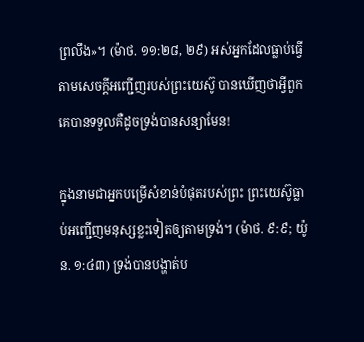ព្រលឹង»។ (ម៉ាថ. ១១:២៨, ២៩) អស់អ្នកដែលធ្លាប់ធ្វើតាមសេចក្ដីអញ្ជើញរបស់ព្រះយេស៊ូ បានឃើញថាអ្វីពួកគេបានទទួលគឺដូចទ្រង់បានសន្យាមែន!

ក្នុងនាមជាអ្នកបម្រើសំខាន់បំផុតរបស់ព្រះ ព្រះយេស៊ូធ្លាប់អញ្ជើញមនុស្សខ្លះទៀតឲ្យតាមទ្រង់។ (ម៉ាថ. ៩:៩; យ៉ូន. ១:៤៣) ទ្រង់បានបង្ហាត់ប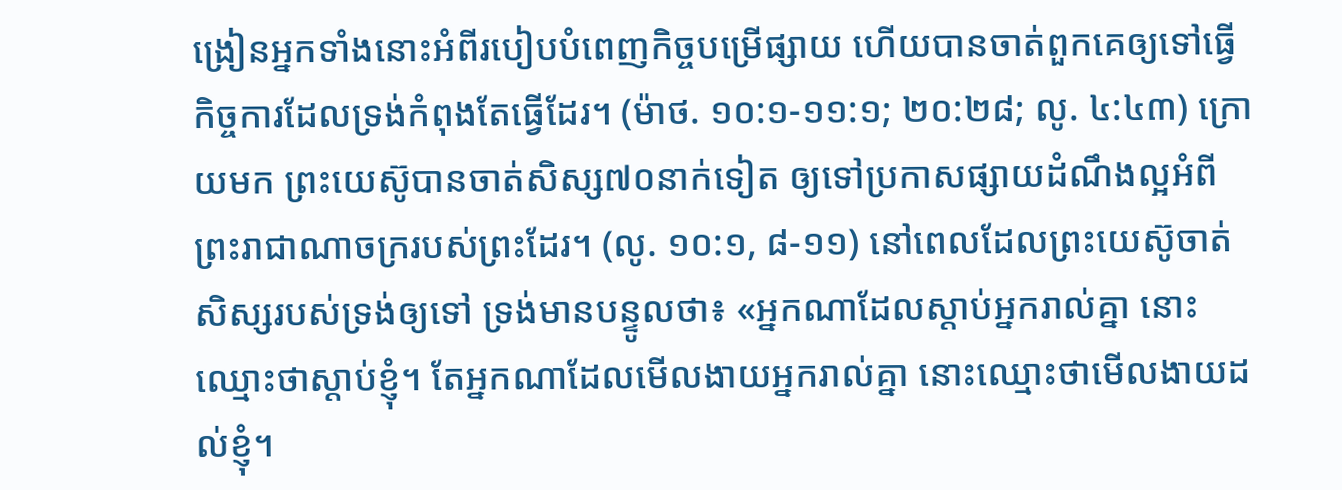ង្រៀនអ្នកទាំងនោះអំពីរបៀបបំពេញកិច្ចបម្រើផ្សាយ ហើយបានចាត់ពួកគេឲ្យទៅធ្វើកិច្ចការដែលទ្រង់កំពុងតែធ្វើដែរ។ (ម៉ាថ. ១០:១-១១:១; ២០:២៨; លូ. ៤:៤៣) ក្រោយមក ព្រះយេស៊ូបានចាត់សិស្ស៧០នាក់ទៀត ឲ្យទៅប្រកាសផ្សាយដំណឹងល្អអំពីព្រះរាជាណាចក្ររបស់ព្រះដែរ។ (លូ. ១០:១, ៨-១១) នៅពេលដែលព្រះយេស៊ូចាត់សិស្សរបស់ទ្រង់ឲ្យទៅ ទ្រង់មានបន្ទូលថា៖ «អ្នកណាដែលស្ដាប់អ្នករាល់គ្នា នោះឈ្មោះថាស្ដាប់ខ្ញុំ។ តែអ្នកណាដែលមើលងាយអ្នករាល់គ្នា នោះឈ្មោះថាមើលងាយដល់ខ្ញុំ។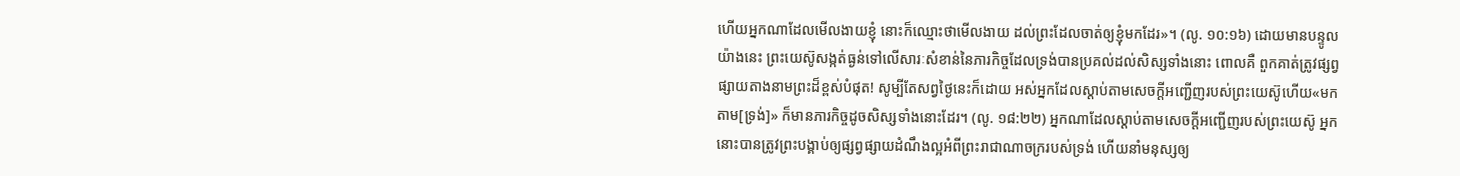ហើយអ្នកណាដែលមើលងាយខ្ញុំ នោះក៏ឈ្មោះថាមើលងាយ ដល់ព្រះដែលចាត់ឲ្យខ្ញុំមកដែរ»។ (លូ. ១០:១៦) ដោយមានបន្ទូលយ៉ាងនេះ ព្រះយេស៊ូសង្កត់ធ្ងន់ទៅលើសារៈសំខាន់នៃភារកិច្ចដែលទ្រង់បានប្រគល់ដល់សិស្សទាំងនោះ ពោលគឺ ពួកគាត់ត្រូវផ្សព្វផ្សាយតាងនាមព្រះដ៏ខ្ពស់បំផុត! សូម្បីតែសព្វថ្ងៃនេះក៏ដោយ អស់អ្នកដែលស្ដាប់តាមសេចក្ដីអញ្ជើញរបស់ព្រះយេស៊ូហើយ«មកតាម[ទ្រង់]» ក៏មានភារកិច្ចដូចសិស្សទាំងនោះដែរ។ (លូ. ១៨:២២) អ្នកណាដែលស្ដាប់តាមសេចក្ដីអញ្ជើញរបស់ព្រះយេស៊ូ អ្នកនោះបានត្រូវព្រះបង្គាប់ឲ្យផ្សព្វផ្សាយដំណឹងល្អអំពីព្រះរាជាណាចក្ររបស់ទ្រង់ ហើយនាំមនុស្សឲ្យ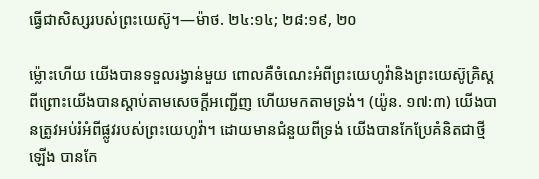ធ្វើជាសិស្សរបស់ព្រះយេស៊ូ។—ម៉ាថ. ២៤:១៤; ២៨:១៩, ២០

ម្ល៉ោះហើយ យើងបានទទួលរង្វាន់មួយ ពោលគឺចំណេះអំពីព្រះយេហូវ៉ានិងព្រះយេស៊ូគ្រិស្ត ពីព្រោះយើងបានស្ដាប់តាមសេចក្ដីអញ្ជើញ ហើយមកតាមទ្រង់។ (យ៉ូន. ១៧:៣) យើងបានត្រូវអប់រំអំពីផ្លូវរបស់ព្រះយេហូវ៉ា។ ដោយមានជំនួយពីទ្រង់ យើងបានកែប្រែគំនិតជាថ្មីឡើង បានកែ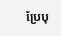ប្រែបុ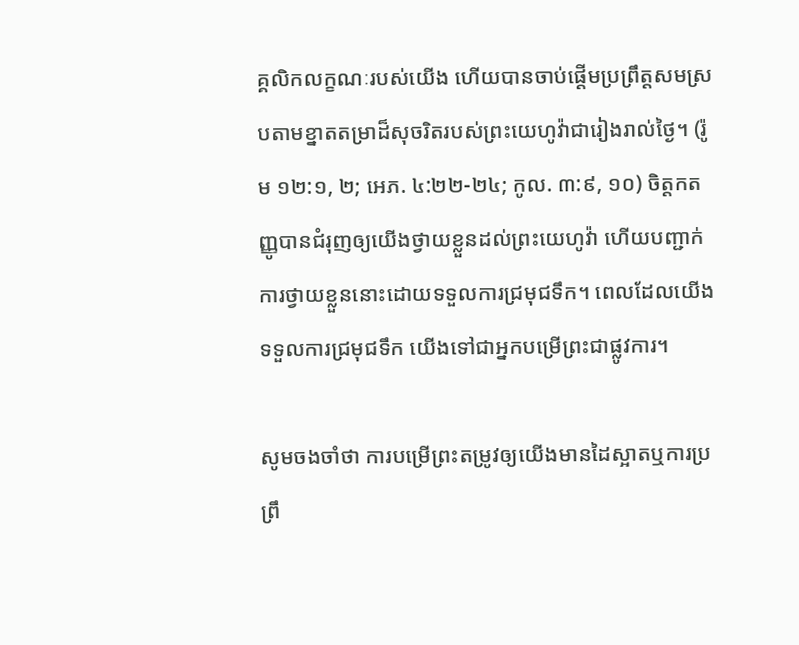គ្គលិកលក្ខណៈរបស់យើង ហើយបានចាប់ផ្ដើមប្រព្រឹត្តសមស្របតាមខ្នាតតម្រាដ៏សុចរិតរបស់ព្រះយេហូវ៉ាជារៀងរាល់ថ្ងៃ។ (រ៉ូម ១២:១, ២; អេភ. ៤:២២-២៤; កូល. ៣:៩, ១០) ចិត្តកតញ្ញូបានជំរុញឲ្យយើងថ្វាយខ្លួនដល់ព្រះយេហូវ៉ា ហើយបញ្ជាក់ការថ្វាយខ្លួននោះដោយទទួលការជ្រមុជទឹក។ ពេលដែលយើងទទួលការជ្រមុជទឹក យើងទៅជាអ្នកបម្រើព្រះជាផ្លូវការ។

សូមចងចាំថា ការបម្រើព្រះតម្រូវឲ្យយើងមានដៃស្អាតឬការប្រព្រឹ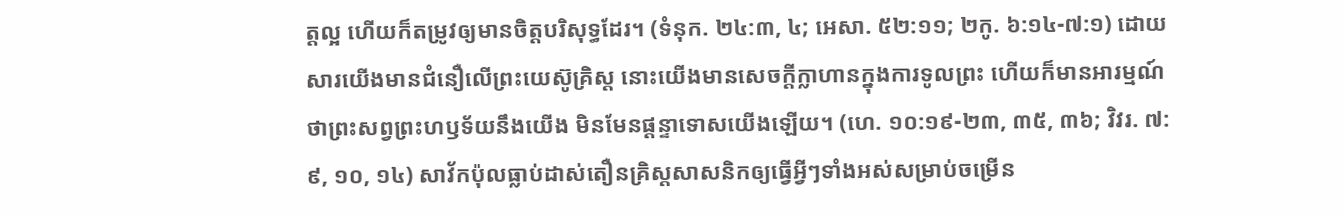ត្តល្អ ហើយក៏តម្រូវឲ្យមានចិត្តបរិសុទ្ធដែរ។ (ទំនុក. ២៤:៣, ៤; អេសា. ៥២:១១; ២កូ. ៦:១៤-៧:១) ដោយសារយើងមានជំនឿលើព្រះយេស៊ូគ្រិស្ត នោះយើងមានសេចក្ដីក្លាហានក្នុងការទូលព្រះ ហើយក៏មានអារម្មណ៍ថាព្រះសព្វព្រះហឫទ័យនឹងយើង មិនមែនផ្ដន្ទាទោសយើងឡើយ។ (ហេ. ១០:១៩-២៣, ៣៥, ៣៦; វិវរ. ៧:៩, ១០, ១៤) សាវ័កប៉ុលធ្លាប់ដាស់តឿនគ្រិស្តសាសនិកឲ្យធ្វើអ្វីៗទាំងអស់សម្រាប់ចម្រើន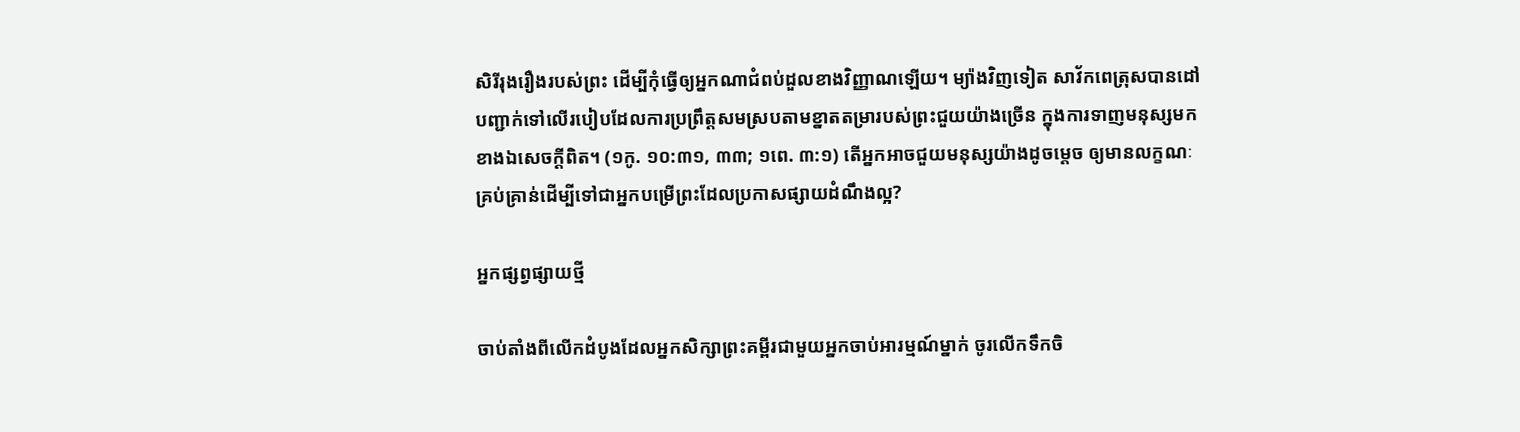សិរីរុងរឿងរបស់ព្រះ ដើម្បីកុំធ្វើឲ្យអ្នកណាជំពប់ដួលខាងវិញ្ញាណឡើយ។ ម្យ៉ាងវិញទៀត សាវ័កពេត្រុសបានដៅបញ្ជាក់ទៅលើរបៀបដែលការប្រព្រឹត្តសមស្របតាមខ្នាតតម្រារបស់ព្រះជួយយ៉ាងច្រើន ក្នុងការទាញមនុស្សមកខាងឯសេចក្ដីពិត។ (១កូ. ១០:៣១, ៣៣; ១ពេ. ៣:១) តើអ្នកអាចជួយមនុស្សយ៉ាងដូចម្ដេច ឲ្យមានលក្ខណៈគ្រប់គ្រាន់ដើម្បីទៅជាអ្នកបម្រើព្រះដែលប្រកាសផ្សាយដំណឹងល្អ?

អ្នកផ្សព្វផ្សាយថ្មី

ចាប់តាំងពីលើកដំបូងដែលអ្នកសិក្សាព្រះគម្ពីរជាមួយអ្នកចាប់អារម្មណ៍ម្នាក់ ចូរលើកទឹកចិ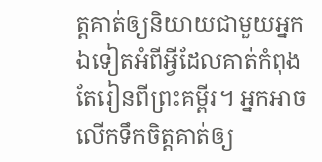ត្តគាត់ឲ្យនិយាយជាមួយអ្នកឯទៀតអំពីអ្វីដែលគាត់កំពុងតែរៀនពីព្រះគម្ពីរ។ អ្នកអាចលើកទឹកចិត្តគាត់ឲ្យ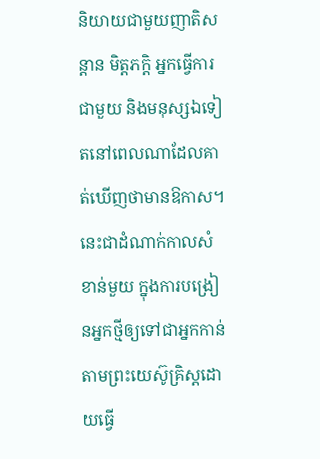និយាយជាមួយញាតិសន្ដាន មិត្តភក្ដិ អ្នកធ្វើការជាមួយ និងមនុស្សឯទៀតនៅពេលណាដែលគាត់ឃើញថាមានឱកាស។ នេះជាដំណាក់កាលសំខាន់មួយ ក្នុងការបង្រៀនអ្នកថ្មីឲ្យទៅជាអ្នកកាន់តាមព្រះយេស៊ូគ្រិស្តដោយធ្វើ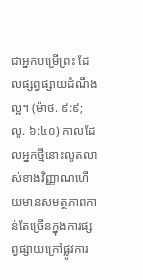ជាអ្នកបម្រើព្រះ ដែលផ្សព្វផ្សាយដំណឹងល្អ។ (ម៉ាថ. ៩:៩; លូ. ៦:៤០) កាលដែលអ្នកថ្មីនោះលូតលាស់ខាងវិញ្ញាណហើយមានសមត្ថភាពកាន់តែច្រើនក្នុងការផ្សព្វផ្សាយក្រៅផ្លូវការ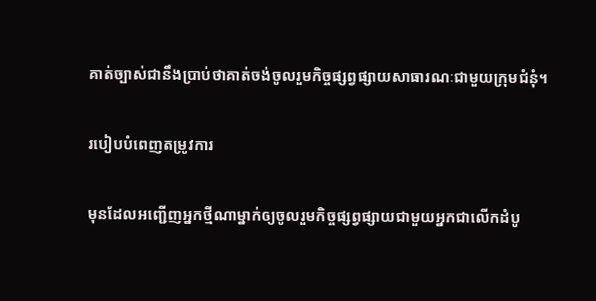គាត់ច្បាស់ជានឹងប្រាប់ថាគាត់ចង់ចូលរួមកិច្ចផ្សព្វផ្សាយសាធារណៈជាមួយក្រុមជំនុំ។

របៀបបំពេញតម្រូវការ

មុនដែលអញ្ជើញអ្នកថ្មីណាម្នាក់ឲ្យចូលរួមកិច្ចផ្សព្វផ្សាយជាមួយអ្នកជាលើកដំបូ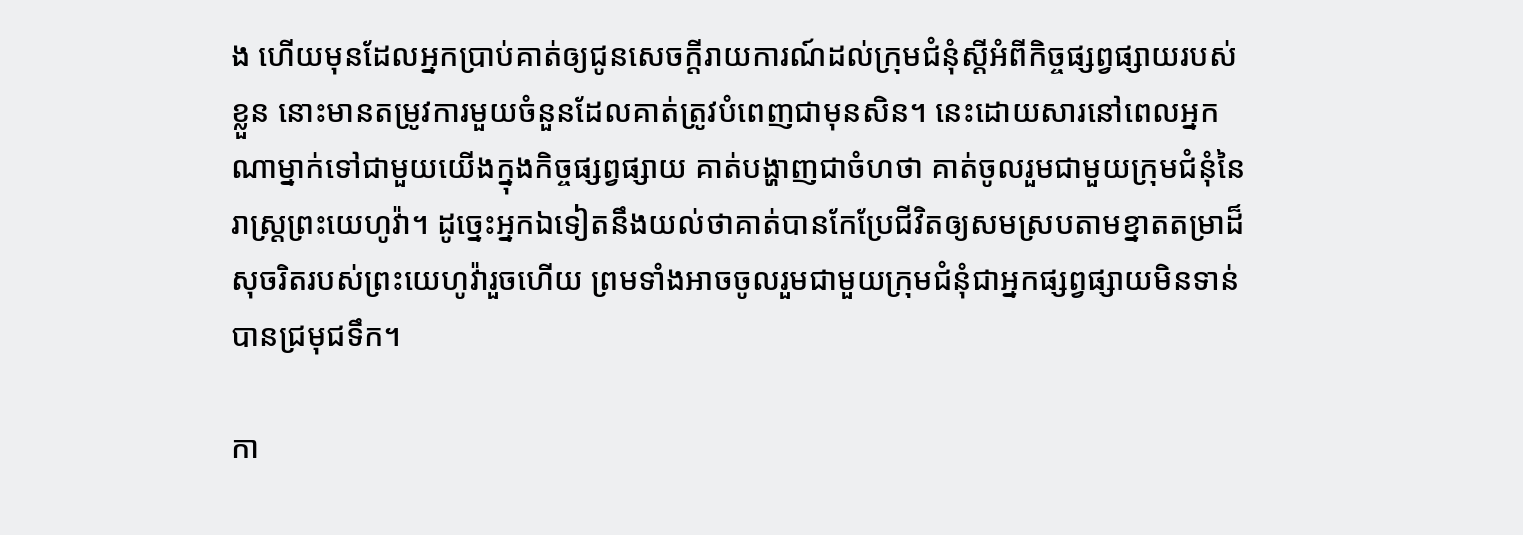ង ហើយមុនដែលអ្នកប្រាប់គាត់ឲ្យជូនសេចក្ដីរាយការណ៍ដល់ក្រុមជំនុំស្តីអំពីកិច្ចផ្សព្វផ្សាយរបស់ខ្លួន នោះមានតម្រូវការមួយចំនួនដែលគាត់ត្រូវបំពេញជាមុនសិន។ នេះដោយសារនៅពេលអ្នកណាម្នាក់ទៅជាមួយយើងក្នុងកិច្ចផ្សព្វផ្សាយ គាត់បង្ហាញជាចំហថា គាត់ចូលរួមជាមួយក្រុមជំនុំនៃរាស្ត្រព្រះយេហូវ៉ា។ ដូច្នេះអ្នកឯទៀតនឹងយល់ថាគាត់បានកែប្រែជីវិតឲ្យសមស្របតាមខ្នាតតម្រាដ៏សុចរិតរបស់ព្រះយេហូវ៉ារួចហើយ ព្រមទាំងអាចចូលរួមជាមួយក្រុមជំនុំជាអ្នកផ្សព្វផ្សាយមិនទាន់បានជ្រមុជទឹក។

កា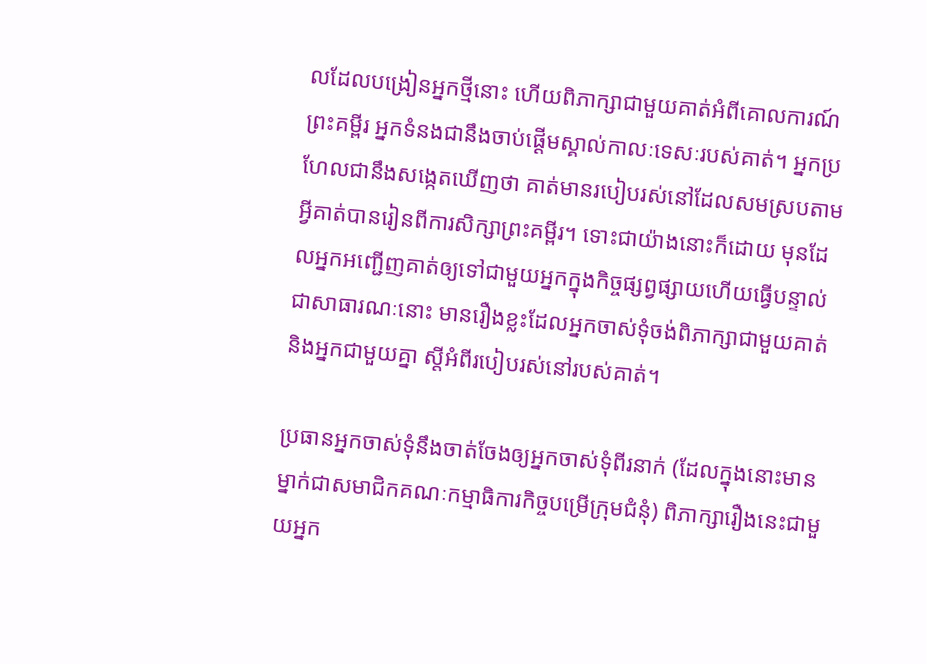លដែលបង្រៀនអ្នកថ្មីនោះ ហើយពិភាក្សាជាមួយគាត់អំពីគោលការណ៍ព្រះគម្ពីរ អ្នកទំនងជានឹងចាប់ផ្ដើមស្គាល់កាលៈទេសៈរបស់គាត់។ អ្នកប្រហែលជានឹងសង្កេតឃើញថា គាត់មានរបៀបរស់នៅដែលសមស្របតាមអ្វីគាត់បានរៀនពីការសិក្សាព្រះគម្ពីរ។ ទោះជាយ៉ាងនោះក៏ដោយ មុនដែលអ្នកអញ្ជើញគាត់ឲ្យទៅជាមួយអ្នកក្នុងកិច្ចផ្សព្វផ្សាយហើយធ្វើបន្ទាល់ជាសាធារណៈនោះ មានរឿងខ្លះដែលអ្នកចាស់ទុំចង់ពិភាក្សាជាមួយគាត់និងអ្នកជាមួយគ្នា ស្តីអំពីរបៀបរស់នៅរបស់គាត់។

ប្រធានអ្នកចាស់ទុំនឹងចាត់ចែងឲ្យអ្នកចាស់ទុំពីរនាក់ (ដែលក្នុងនោះមានម្នាក់ជាសមាជិកគណៈកម្មាធិការកិច្ចបម្រើក្រុមជំនុំ) ពិភាក្សារឿងនេះជាមួយអ្នក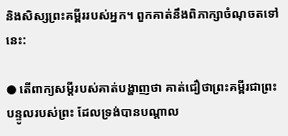និងសិស្សព្រះគម្ពីររបស់អ្នក។ ពួកគាត់នឹងពិភាក្សាចំណុចតទៅនេះ:

● តើពាក្យសម្ដីរបស់គាត់បង្ហាញថា គាត់ជឿថាព្រះគម្ពីរជាព្រះបន្ទូលរបស់ព្រះ ដែលទ្រង់បានបណ្ដាល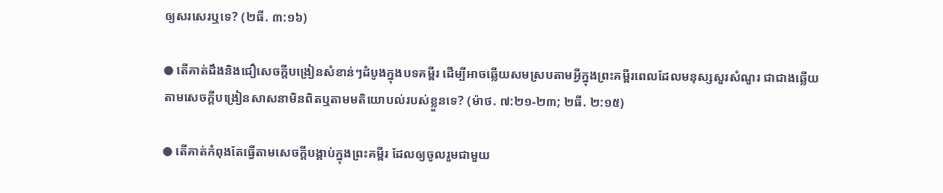ឲ្យសរសេរឬទេ? (២ធី. ៣:១៦)

● តើគាត់ដឹងនិងជឿសេចក្ដីបង្រៀនសំខាន់ៗដំបូងក្នុងបទគម្ពីរ ដើម្បីអាចឆ្លើយសមស្របតាមអ្វីក្នុងព្រះគម្ពីរពេលដែលមនុស្សសួរសំណួរ ជាជាងឆ្លើយតាមសេចក្ដីបង្រៀនសាសនាមិនពិតឬតាមមតិយោបល់របស់ខ្លួនទេ? (ម៉ាថ. ៧:២១-២៣; ២ធី. ២:១៥)

● តើគាត់កំពុងតែធ្វើតាមសេចក្ដីបង្គាប់ក្នុងព្រះគម្ពីរ ដែលឲ្យចូលរួមជាមួយ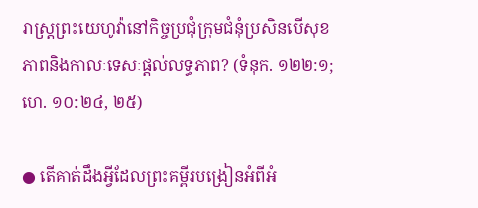រាស្ត្រព្រះយេហូវ៉ានៅកិច្ចប្រជុំក្រុមជំនុំប្រសិនបើសុខភាពនិងកាលៈទេសៈផ្ដល់លទ្ធភាព? (ទំនុក. ១២២:១; ហេ. ១០:២៤, ២៥)

● តើគាត់ដឹងអ្វីដែលព្រះគម្ពីរបង្រៀនអំពីអំ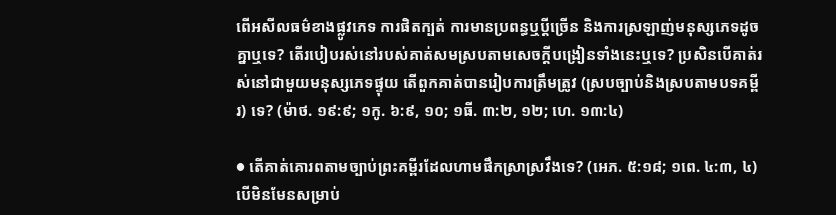ពើអសីលធម៌ខាងផ្លូវភេទ ការផិតក្បត់ ការមានប្រពន្ធឬប្ដីច្រើន និងការស្រឡាញ់មនុស្សភេទដូចគ្នាឬទេ? តើរបៀបរស់នៅរបស់គាត់សមស្របតាមសេចក្ដីបង្រៀនទាំងនេះឬទេ? ប្រសិនបើគាត់រស់នៅជាមួយមនុស្សភេទផ្ទុយ តើពួកគាត់បានរៀបការត្រឹមត្រូវ (ស្របច្បាប់និងស្របតាមបទគម្ពីរ) ទេ? (ម៉ាថ. ១៩:៩; ១កូ. ៦:៩, ១០; ១ធី. ៣:២, ១២; ហេ. ១៣:៤)

● តើគាត់គោរពតាមច្បាប់ព្រះគម្ពីរដែលហាមផឹកស្រាស្រវឹងទេ? (អេភ. ៥:១៨; ១ពេ. ៤:៣, ៤) បើមិនមែនសម្រាប់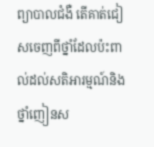ព្យាបាលជំងឺ តើគាត់ជៀសចេញពីថ្នាំដែលប៉ះពាល់ដល់សតិអារម្មណ៍និងថ្នាំញៀនស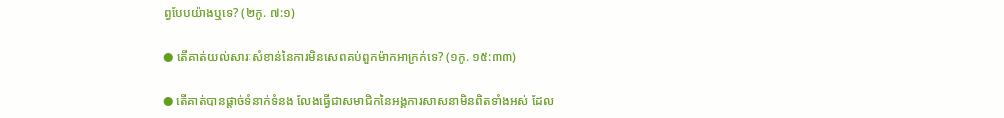ព្វបែបយ៉ាងឬទេ? (២កូ. ៧:១)

● តើគាត់យល់សារៈសំខាន់នៃការមិនសេពគប់ពួកម៉ាកអាក្រក់ទេ? (១កូ. ១៥:៣៣)

● តើគាត់បានផ្ដាច់ទំនាក់ទំនង លែងធ្វើជាសមាជិកនៃអង្គការសាសនាមិនពិតទាំងអស់ ដែល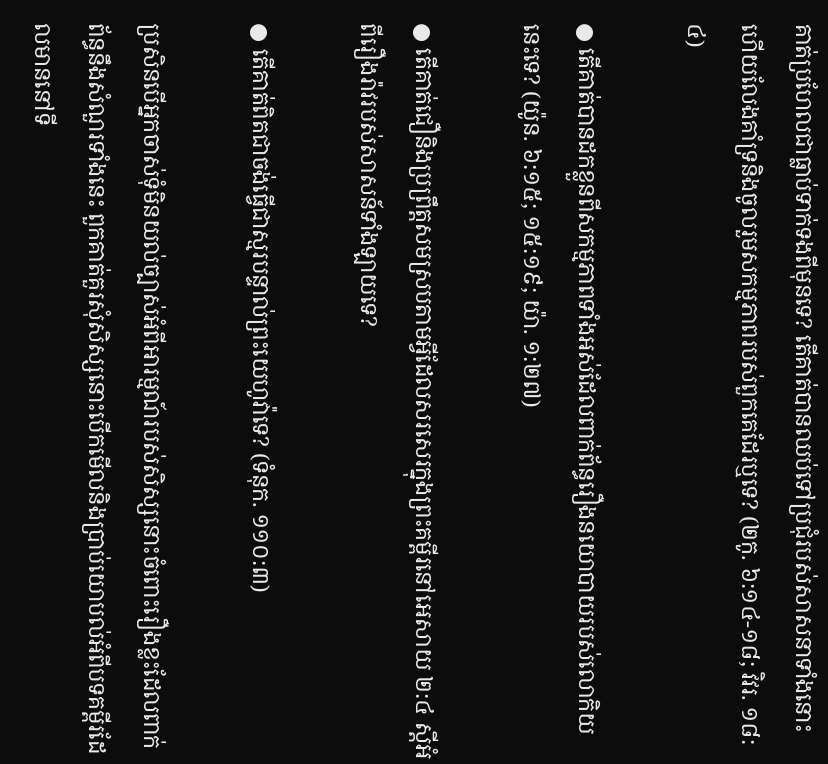គាត់ប្រហែលជាធ្លាប់ទាក់ទងពីមុនទេ? តើគាត់បានឈប់ទៅប្រជុំរបស់សាសនាទាំងនោះ ហើយលែងគាំទ្រនិងចូលរួមសកម្មភាពរបស់ពួកគេដែរឬទេ? (២កូ. ៦:១៤-១៨; វិវរ. ១៨:៤)

● តើគាត់បានដកខ្លួនពីសកម្មភាពទាំងអស់ដែលពាក់ព័ន្ធរឿងនយោបាយរបស់លោកិយនេះទេ? (យ៉ូន. ៦:១៥; ១៥:១៩; យ៉ា. ១:២៧)

● តើគាត់ជឿនិងប្រព្រឹត្តសមស្របតាមអ្វីដែលសរសេរក្នុងព្រះគម្ពីរនៅអេសាយ ២:៤ ស្តីអំពីរឿងរ៉ាវរបស់សាសន៍ទាំងឡាយទេ?

● តើគាត់ពិតជាចង់ធ្វើជាស្មរបន្ទាល់ព្រះយេហូវ៉ាទេ? (ទំនុក. ១១០:៣)

ប្រសិនបើអ្នកចាស់ទុំមិនយល់ច្បាស់អំពីអារម្មណ៍របស់សិស្សនោះចំពោះរឿងខ្លះដែលពាក់ព័ន្ធនឹងសំណួរទាំងនេះ ពួកគាត់គួរសុំសិស្សនោះបើកមើលនិងប្រាប់យោបល់អំពីបទគម្ពីរដែលមាននៅទី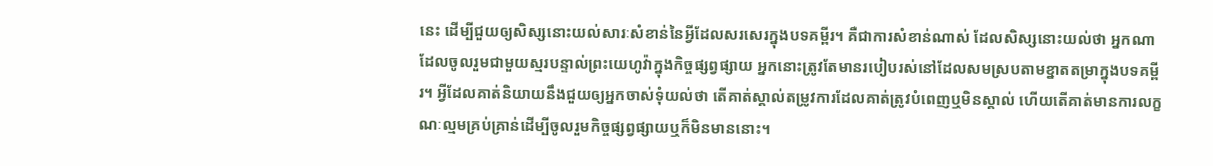នេះ ដើម្បីជួយឲ្យសិស្សនោះយល់សារៈសំខាន់នៃអ្វីដែលសរសេរក្នុងបទគម្ពីរ។ គឺជាការសំខាន់ណាស់ ដែលសិស្សនោះយល់ថា អ្នកណាដែលចូលរួមជាមួយស្មរបន្ទាល់ព្រះយេហូវ៉ាក្នុងកិច្ចផ្សព្វផ្សាយ អ្នកនោះត្រូវតែមានរបៀបរស់នៅដែលសមស្របតាមខ្នាតតម្រាក្នុងបទគម្ពីរ។ អ្វីដែលគាត់និយាយនឹងជួយឲ្យអ្នកចាស់ទុំយល់ថា តើគាត់ស្គាល់តម្រូវការដែលគាត់ត្រូវបំពេញឬមិនស្គាល់ ហើយតើគាត់មានការលក្ខណៈល្មមគ្រប់គ្រាន់ដើម្បីចូលរួមកិច្ចផ្សព្វផ្សាយឬក៏មិនមាននោះ។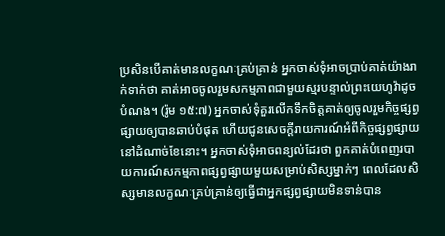ប្រសិនបើគាត់មានលក្ខណៈគ្រប់គ្រាន់ អ្នកចាស់ទុំអាចប្រាប់គាត់យ៉ាងរាក់ទាក់ថា គាត់អាចចូលរួមសកម្មភាពជាមួយស្មរបន្ទាល់ព្រះយេហូវ៉ាដូចបំណង។ (រ៉ូម ១៥:៧) អ្នកចាស់ទុំគួរលើកទឹកចិត្តគាត់ឲ្យចូលរួមកិច្ចផ្សព្វផ្សាយឲ្យបានឆាប់បំផុត ហើយជូនសេចក្ដីរាយការណ៍អំពីកិច្ចផ្សព្វផ្សាយនៅដំណាច់ខែនោះ។ អ្នកចាស់ទុំអាចពន្យល់ដែរថា ពួកគាត់បំពេញរបាយការណ៍សកម្មភាពផ្សព្វផ្សាយមួយសម្រាប់សិស្សម្នាក់ៗ ពេលដែលសិស្សមានលក្ខណៈគ្រប់គ្រាន់ឲ្យធ្វើជាអ្នកផ្សព្វផ្សាយមិនទាន់បាន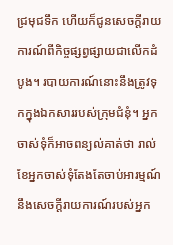ជ្រមុជទឹក ហើយក៏ជូនសេចក្ដីរាយការណ៍ពីកិច្ចផ្សព្វផ្សាយជាលើកដំបូង។ របាយការណ៍នោះនឹងត្រូវទុកក្នុងឯកសាររបស់ក្រុមជំនុំ។ អ្នកចាស់ទុំក៏អាចពន្យល់គាត់ថា រាល់ខែអ្នកចាស់ទុំតែងតែចាប់អារម្មណ៍នឹងសេចក្ដីរាយការណ៍របស់អ្នក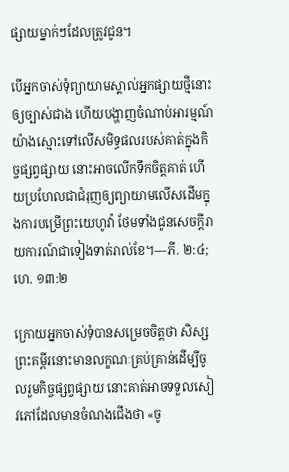ផ្សាយម្នាក់ៗដែលត្រូវជូន។

បើអ្នកចាស់ទុំព្យាយាមស្គាល់អ្នកផ្សាយថ្មីនោះឲ្យច្បាស់ជាង ហើយបង្ហាញចំណាប់អារម្មណ៍យ៉ាងស្មោះទៅលើសមិទ្ធផលរបស់គាត់ក្នុងកិច្ចផ្សព្វផ្សាយ នោះអាចលើកទឹកចិត្តគាត់ ហើយប្រហែលជាជំរុញឲ្យព្យាយាមលើសដើមក្នុងការបម្រើព្រះយេហូវ៉ា ថែមទាំងជូនសេចក្ដីរាយការណ៍ជាទៀងទាត់រាល់ខែ។—ភី. ២:៤; ហេ. ១៣:២

ក្រោយអ្នកចាស់ទុំបានសម្រេចចិត្តថា សិស្សព្រះគម្ពីរនោះមានលក្ខណៈគ្រប់គ្រាន់ដើម្បីចូលរួមកិច្ចផ្សព្វផ្សាយ នោះគាត់អាចទទួលសៀវភៅដែលមានចំណងជើងថា «ចូ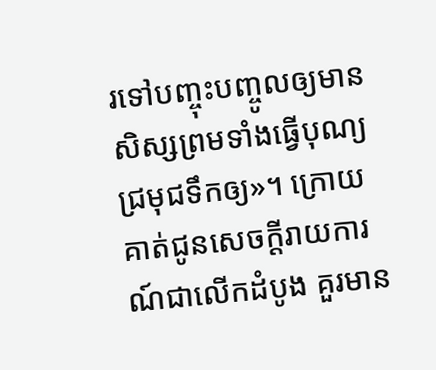រទៅបញ្ចុះបញ្ចូលឲ្យមានសិស្សព្រមទាំងធ្វើបុណ្យជ្រមុជទឹកឲ្យ»។ ក្រោយគាត់ជូនសេចក្ដីរាយការណ៍ជាលើកដំបូង គួរមាន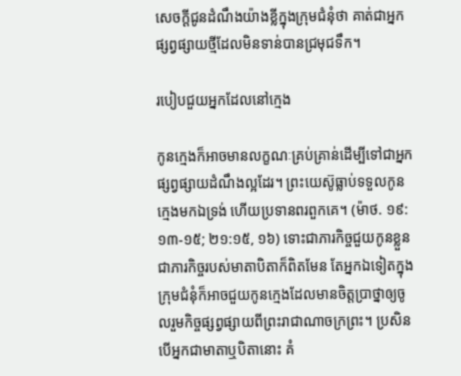សេចក្ដីជូនដំណឹងយ៉ាងខ្លីក្នុងក្រុមជំនុំថា គាត់ជាអ្នកផ្សព្វផ្សាយថ្មីដែលមិនទាន់បានជ្រមុជទឹក។

របៀបជួយអ្នកដែលនៅក្មេង

កូនក្មេងក៏អាចមានលក្ខណៈគ្រប់គ្រាន់ដើម្បីទៅជាអ្នកផ្សព្វផ្សាយដំណឹងល្អដែរ។ ព្រះយេស៊ូធ្លាប់ទទួលកូនក្មេងមកឯទ្រង់ ហើយប្រទានពរពួកគេ។ (ម៉ាថ. ១៩:១៣-១៥; ២១:១៥, ១៦) ទោះជាភារកិច្ចជួយកូនខ្លួនជាភារកិច្ចរបស់មាតាបិតាក៏ពិតមែន តែអ្នកឯទៀតក្នុងក្រុមជំនុំក៏អាចជួយកូនក្មេងដែលមានចិត្តប្រាថ្នាឲ្យចូលរួមកិច្ចផ្សព្វផ្សាយពីព្រះរាជាណាចក្រព្រះ។ ប្រសិនបើអ្នកជាមាតាឬបិតានោះ គំ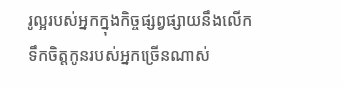រូល្អរបស់អ្នកក្នុងកិច្ចផ្សព្វផ្សាយនឹងលើកទឹកចិត្តកូនរបស់អ្នកច្រើនណាស់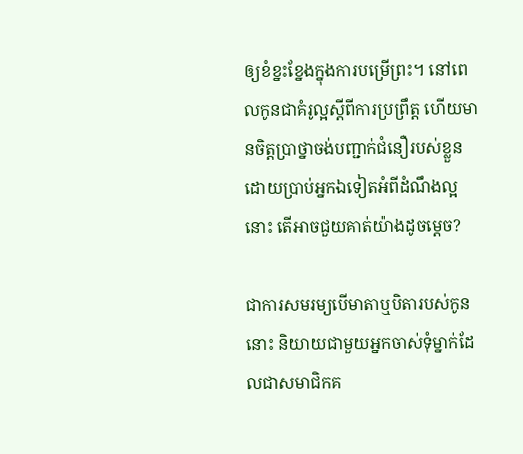ឲ្យខំខ្នះខ្នែងក្នុងការបម្រើព្រះ។ នៅពេលកូនជាគំរូល្អស្តីពីការប្រព្រឹត្ត ហើយមានចិត្តប្រាថ្នាចង់បញ្ជាក់ជំនឿរបស់ខ្លួនដោយប្រាប់អ្នកឯទៀតអំពីដំណឹងល្អនោះ តើអាចជួយគាត់យ៉ាងដូចម្ដេច?

ជាការសមរម្យបើមាតាឬបិតារបស់កូននោះ និយាយជាមួយអ្នកចាស់ទុំម្នាក់ដែលជាសមាជិកគ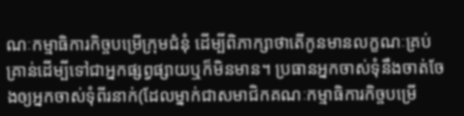ណៈកម្មាធិការកិច្ចបម្រើក្រុមជំនុំ ដើម្បីពិភាក្សាថាតើកូនមានលក្ខណៈគ្រប់គ្រាន់ដើម្បីទៅជាអ្នកផ្សព្វផ្សាយឬក៏មិនមាន។ ប្រធានអ្នកចាស់ទុំនឹងចាត់ចែងឲ្យអ្នកចាស់ទុំពីរនាក់(ដែលម្នាក់ជាសមាជិកគណៈកម្មាធិការកិច្ចបម្រើ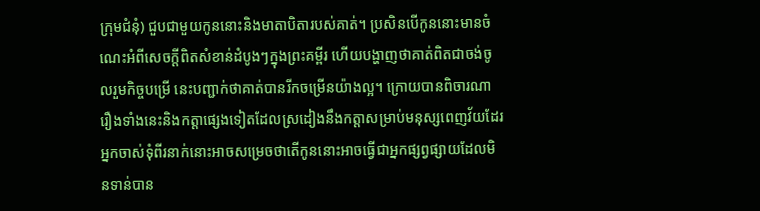ក្រុមជំនុំ) ជួបជាមួយកូននោះនិងមាតាបិតារបស់គាត់។ ប្រសិនបើកូននោះមានចំណេះអំពីសេចក្ដីពិតសំខាន់ដំបូងៗក្នុងព្រះគម្ពីរ ហើយបង្ហាញថាគាត់ពិតជាចង់ចូលរួមកិច្ចបម្រើ នេះបញ្ជាក់ថាគាត់បានរីកចម្រើនយ៉ាងល្អ។ ក្រោយបានពិចារណារឿងទាំងនេះនិងកត្ដាផ្សេងទៀតដែលស្រដៀងនឹងកត្ដាសម្រាប់មនុស្សពេញវ័យដែរ អ្នកចាស់ទុំពីរនាក់នោះអាចសម្រេចថាតើកូននោះអាចធ្វើជាអ្នកផ្សព្វផ្សាយដែលមិនទាន់បាន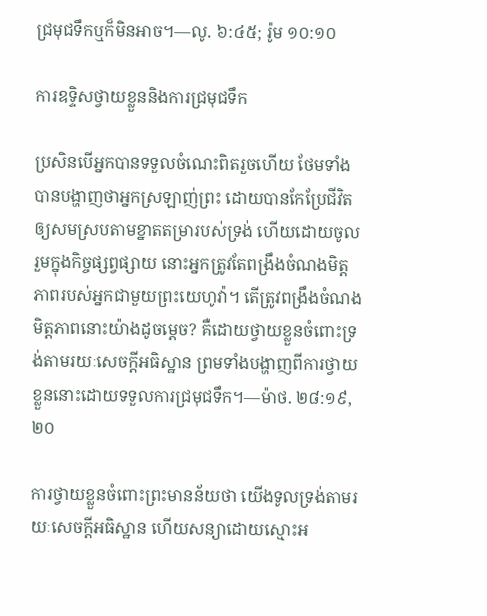ជ្រមុជទឹកឬក៏មិនអាច។—លូ. ៦:៤៥; រ៉ូម ១០:១០

ការឧទ្ទិសថ្វាយខ្លួននិងការជ្រមុជទឹក

ប្រសិនបើអ្នកបានទទួលចំណេះពិតរួចហើយ ថែមទាំងបានបង្ហាញថាអ្នកស្រឡាញ់ព្រះ ដោយបានកែប្រែជីវិតឲ្យសមស្របតាមខ្នាតតម្រារបស់ទ្រង់ ហើយដោយចូលរួមក្នុងកិច្ចផ្សព្វផ្សាយ នោះអ្នកត្រូវតែពង្រឹងចំណងមិត្តភាពរបស់អ្នកជាមួយព្រះយេហូវ៉ា។ តើត្រូវពង្រឹងចំណងមិត្តភាពនោះយ៉ាងដូចម្ដេច? គឺដោយថ្វាយខ្លួនចំពោះទ្រង់តាមរយៈសេចក្ដីអធិស្ឋាន ព្រមទាំងបង្ហាញពីការថ្វាយខ្លួននោះដោយទទួលការជ្រមុជទឹក។—ម៉ាថ. ២៨:១៩, ២០

ការថ្វាយខ្លួនចំពោះព្រះមានន័យថា យើងទូលទ្រង់តាមរយៈសេចក្ដីអធិស្ឋាន ហើយសន្យាដោយស្មោះអ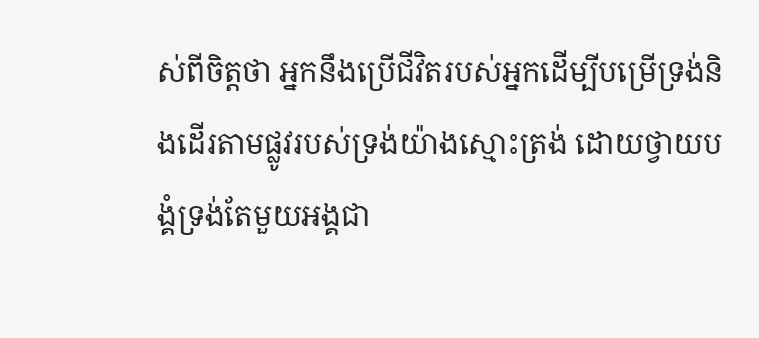ស់ពីចិត្តថា អ្នកនឹងប្រើជីវិតរបស់អ្នកដើម្បីបម្រើទ្រង់និងដើរតាមផ្លូវរបស់ទ្រង់យ៉ាងស្មោះត្រង់ ដោយថ្វាយបង្គំទ្រង់តែមួយអង្គជា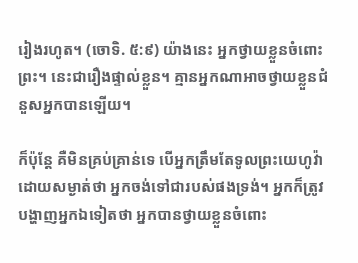រៀងរហូត។ (ចោទិ. ៥:៩) យ៉ាងនេះ អ្នកថ្វាយខ្លួនចំពោះព្រះ។ នេះជារឿងផ្ទាល់ខ្លួន។ គ្មានអ្នកណាអាចថ្វាយខ្លួនជំនួសអ្នកបានឡើយ។

ក៏ប៉ុន្តែ គឺមិនគ្រប់គ្រាន់ទេ បើអ្នកត្រឹមតែទូលព្រះយេហូវ៉ាដោយសម្ងាត់ថា អ្នកចង់ទៅជារបស់ផងទ្រង់។ អ្នកក៏ត្រូវបង្ហាញអ្នកឯទៀតថា អ្នកបានថ្វាយខ្លួនចំពោះ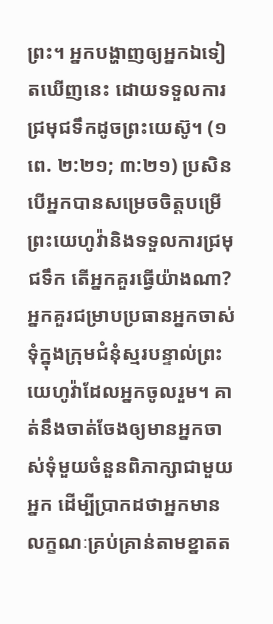ព្រះ។ អ្នកបង្ហាញឲ្យអ្នកឯទៀតឃើញនេះ ដោយទទួលការជ្រមុជទឹកដូចព្រះយេស៊ូ។ (១ពេ. ២:២១; ៣:២១) ប្រសិនបើអ្នកបានសម្រេចចិត្តបម្រើព្រះយេហូវ៉ានិងទទួលការជ្រមុជទឹក តើអ្នកគួរធ្វើយ៉ាងណា? អ្នកគួរជម្រាបប្រធានអ្នកចាស់ទុំក្នុងក្រុមជំនុំស្មរបន្ទាល់ព្រះយេហូវ៉ាដែលអ្នកចូលរួម។ គាត់នឹងចាត់ចែងឲ្យមានអ្នកចាស់ទុំមួយចំនួនពិភាក្សាជាមួយអ្នក ដើម្បីប្រាកដថាអ្នកមានលក្ខណៈគ្រប់គ្រាន់តាមខ្នាតត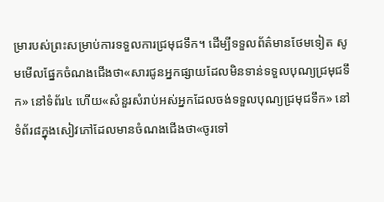ម្រារបស់ព្រះសម្រាប់ការទទួលការជ្រមុជទឹក។ ដើម្បីទទួលព័ត៌មានថែមទៀត សូមមើលផ្នែកចំណងជើងថា«សារជូនអ្នកផ្សាយដែលមិនទាន់ទទួលបុណ្យជ្រមុជទឹក» នៅទំព័រ៤ ហើយ«សំនួរសំរាប់អស់អ្នកដែលចង់ទទួលបុណ្យជ្រមុជទឹក» នៅ ទំព័រ៨ក្នុងសៀវភៅដែលមានចំណងជើងថា«ចូរទៅ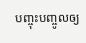បញ្ចុះបញ្ចូលឲ្យ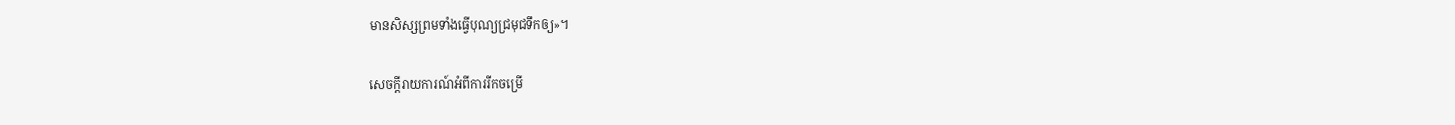មានសិស្សព្រមទាំងធ្វើបុណ្យជ្រមុជទឹកឲ្យ»។

សេចក្ដីរាយការណ៍អំពីការរីកចម្រើ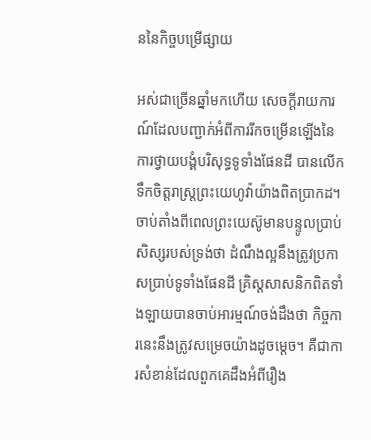ននៃកិច្ចបម្រើផ្សាយ

អស់ជាច្រើនឆ្នាំមកហើយ សេចក្ដីរាយការណ៍ដែលបញ្ជាក់អំពីការរីកចម្រើនឡើងនៃការថ្វាយបង្គំបរិសុទ្ធទូទាំងផែនដី បានលើកទឹកចិត្តរាស្ត្រព្រះយេហូវ៉ាយ៉ាងពិតប្រាកដ។ ចាប់តាំងពីពេលព្រះយេស៊ូមានបន្ទូលប្រាប់សិស្សរបស់ទ្រង់ថា ដំណឹងល្អនឹងត្រូវប្រកាសប្រាប់ទូទាំងផែនដី គ្រិស្តសាសនិកពិតទាំងឡាយបានចាប់អារម្មណ៍ចង់ដឹងថា កិច្ចការនេះនឹងត្រូវសម្រេចយ៉ាងដូចម្ដេច។ គឺជាការសំខាន់ដែលពួកគេដឹងអំពីរឿង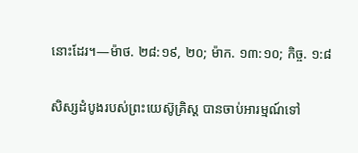នោះដែរ។—ម៉ាថ. ២៨:១៩, ២០; ម៉ាក. ១៣:១០; កិច្ច. ១:៨

សិស្សដំបូងរបស់ព្រះយេស៊ូគ្រិស្ត បានចាប់អារម្មណ៍ទៅ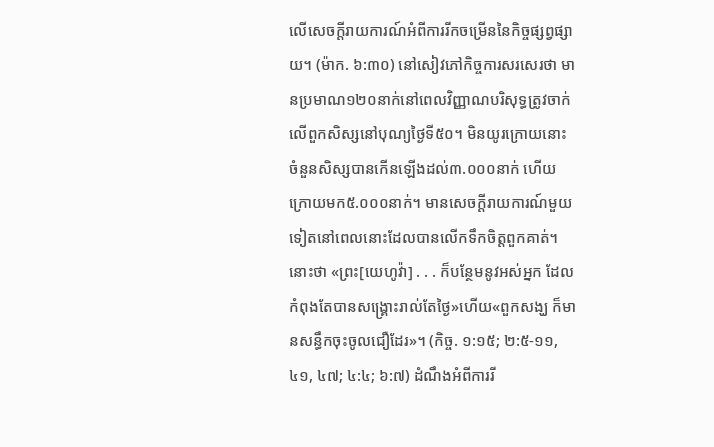លើសេចក្ដីរាយការណ៍អំពីការរីកចម្រើននៃកិច្ចផ្សព្វផ្សាយ។ (ម៉ាក. ៦:៣០) នៅសៀវភៅកិច្ចការសរសេរថា មានប្រមាណ១២០នាក់នៅពេលវិញ្ញាណបរិសុទ្ធត្រូវចាក់លើពួកសិស្សនៅបុណ្យថ្ងៃទី៥០។ មិនយូរក្រោយនោះ ចំនួនសិស្សបានកើនឡើងដល់៣.០០០នាក់ ហើយក្រោយមក៥.០០០នាក់។ មានសេចក្ដីរាយការណ៍មួយទៀតនៅពេលនោះដែលបានលើកទឹកចិត្តពួកគាត់។ នោះថា «ព្រះ[យេហូវ៉ា] . . . ក៏បន្ថែមនូវអស់អ្នក ដែលកំពុងតែបានសង្គ្រោះរាល់តែថ្ងៃ»ហើយ«ពួកសង្ឃ ក៏មានសន្ធឹកចុះចូលជឿដែរ»។ (កិច្ច. ១:១៥; ២:៥-១១, ៤១, ៤៧; ៤:៤; ៦:៧) ដំណឹងអំពីការរី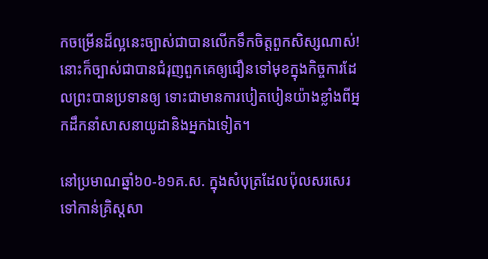កចម្រើនដ៏ល្អនេះច្បាស់ជាបានលើកទឹកចិត្តពួកសិស្សណាស់! នោះក៏ច្បាស់ជាបានជំរុញពួកគេឲ្យជឿនទៅមុខក្នុងកិច្ចការដែលព្រះបានប្រទានឲ្យ ទោះជាមានការបៀតបៀនយ៉ាងខ្លាំងពីអ្នកដឹកនាំសាសនាយូដានិងអ្នកឯទៀត។

នៅប្រមាណឆ្នាំ៦០-៦១គ.ស. ក្នុងសំបុត្រដែលប៉ុលសរសេរទៅកាន់គ្រិស្តសា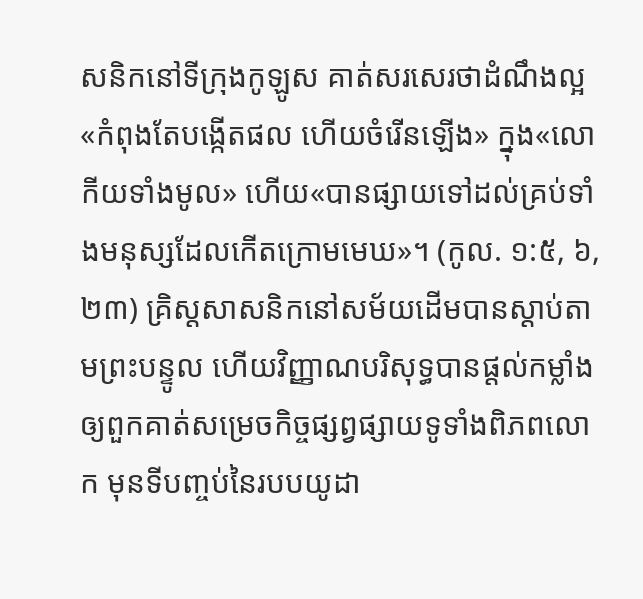សនិកនៅទីក្រុងកូឡូស គាត់សរសេរថាដំណឹងល្អ«កំពុងតែបង្កើតផល ហើយចំរើនឡើង» ក្នុង«លោកីយទាំងមូល» ហើយ«បានផ្សាយទៅដល់គ្រប់ទាំងមនុស្សដែលកើតក្រោមមេឃ»។ (កូល. ១:៥, ៦, ២៣) គ្រិស្តសាសនិកនៅសម័យដើមបានស្ដាប់តាមព្រះបន្ទូល ហើយវិញ្ញាណបរិសុទ្ធបានផ្ដល់កម្លាំងឲ្យពួកគាត់សម្រេចកិច្ចផ្សព្វផ្សាយទូទាំងពិភពលោក មុនទីបញ្ចប់នៃរបបយូដា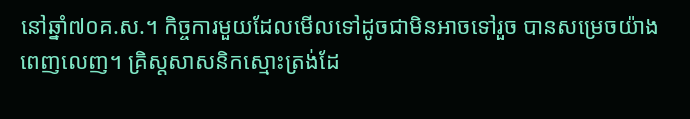នៅឆ្នាំ៧០គ.ស.។ កិច្ចការមួយដែលមើលទៅដូចជាមិនអាចទៅរួច បានសម្រេចយ៉ាងពេញលេញ។ គ្រិស្តសាសនិកស្មោះត្រង់ដែ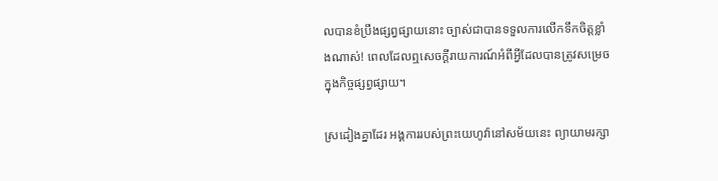លបានខំប្រឹងផ្សព្វផ្សាយនោះ ច្បាស់ជាបានទទួលការលើកទឹកចិត្តខ្លាំងណាស់! ពេលដែលឮសេចក្ដីរាយការណ៍អំពីអ្វីដែលបានត្រូវសម្រេចក្នុងកិច្ចផ្សព្វផ្សាយ។

ស្រដៀងគ្នាដែរ អង្គការរបស់ព្រះយេហូវ៉ានៅសម័យនេះ ព្យាយាមរក្សា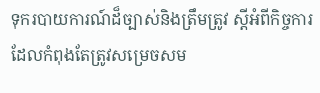ទុករបាយការណ៍ដ៏ច្បាស់និងត្រឹមត្រូវ ស្តីអំពីកិច្ចការដែលកំពុងតែត្រូវសម្រេចសម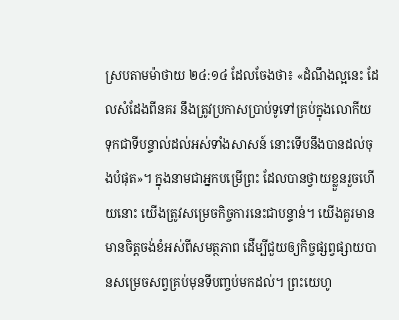ស្របតាមម៉ាថាយ ២៤:១៤ ដែលចែងថា៖ «ដំណឹងល្អនេះ ដែលសំដែងពីនគរ នឹងត្រូវប្រកាសប្រាប់ទូទៅគ្រប់ក្នុងលោកីយ ទុកជាទីបន្ទាល់ដល់អស់ទាំងសាសន៍ នោះទើបនឹងបានដល់ចុងបំផុត»។ ក្នុងនាមជាអ្នកបម្រើព្រះ ដែលបានថ្វាយខ្លួនរួចហើយនោះ យើងត្រូវសម្រេចកិច្ចការនេះជាបន្ទាន់។ យើងគួរមានមានចិត្តចង់ខំអស់ពីសមត្ថភាព ដើម្បីជួយឲ្យកិច្ចផ្សព្វផ្សាយបានសម្រេចសព្វគ្រប់មុនទីបញ្ចប់មកដល់។ ព្រះយេហូ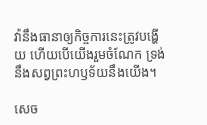វ៉ានឹងធានាឲ្យកិច្ចការនេះត្រូវបង្ហើយ ហើយបើយើងរួមចំណែក ទ្រង់នឹងសព្វព្រះហឫទ័យនឹងយើង។

សេច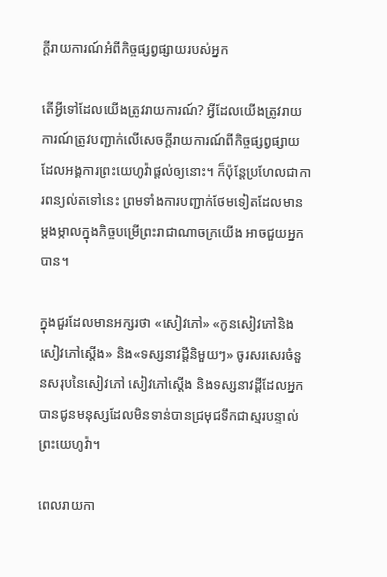ក្ដីរាយការណ៍អំពីកិច្ចផ្សព្វផ្សាយរបស់អ្នក

តើអ្វីទៅដែលយើងត្រូវរាយការណ៍? អ្វីដែលយើងត្រូវរាយការណ៍ត្រូវបញ្ជាក់លើសេចក្ដីរាយការណ៍ពីកិច្ចផ្សព្វផ្សាយ ដែលអង្គការព្រះយេហូវ៉ាផ្ដល់ឲ្យនោះ។ ក៏ប៉ុន្តែប្រហែលជាការពន្យល់តទៅនេះ ព្រមទាំងការបញ្ជាក់ថែមទៀតដែលមានម្ដងម្កាលក្នុងកិច្ចបម្រើព្រះរាជាណាចក្រយើង អាចជួយអ្នកបាន។

ក្នុងជួរដែលមានអក្សរថា «សៀវភៅ» «កូនសៀវភៅនិងសៀវភៅស្តើង» និង«ទស្សនាវដ្ដីនិមួយៗ» ចូរសរសេរចំនួនសរុបនៃសៀវភៅ សៀវភៅស្តើង និងទស្សនាវដ្ដីដែលអ្នកបានជូនមនុស្សដែលមិនទាន់បានជ្រមុជទឹកជាស្មរបន្ទាល់ព្រះយេហូវ៉ា។

ពេលរាយកា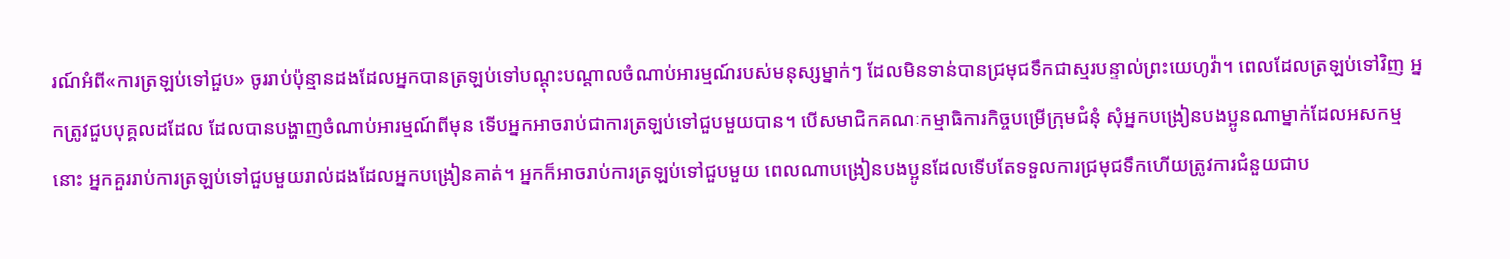រណ៍អំពី«ការត្រឡប់ទៅជួប» ចូររាប់ប៉ុន្មានដងដែលអ្នកបានត្រឡប់ទៅបណ្ដុះបណ្ដាលចំណាប់អារម្មណ៍របស់មនុស្សម្នាក់ៗ ដែលមិនទាន់បានជ្រមុជទឹកជាស្មរបន្ទាល់ព្រះយេហូវ៉ា។ ពេលដែលត្រឡប់ទៅវិញ អ្នកត្រូវជួបបុគ្គលដដែល ដែលបានបង្ហាញចំណាប់អារម្មណ៍ពីមុន ទើបអ្នកអាចរាប់ជាការត្រឡប់ទៅជួបមួយបាន។ បើសមាជិកគណៈកម្មាធិការកិច្ចបម្រើក្រុមជំនុំ សុំអ្នកបង្រៀនបងប្អូនណាម្នាក់ដែលអសកម្មនោះ អ្នកគួររាប់ការត្រឡប់ទៅជួបមួយរាល់ដងដែលអ្នកបង្រៀនគាត់។ អ្នកក៏អាចរាប់ការត្រឡប់ទៅជួបមួយ ពេលណាបង្រៀនបងប្អូនដែលទើបតែទទួលការជ្រមុជទឹកហើយត្រូវការជំនួយជាប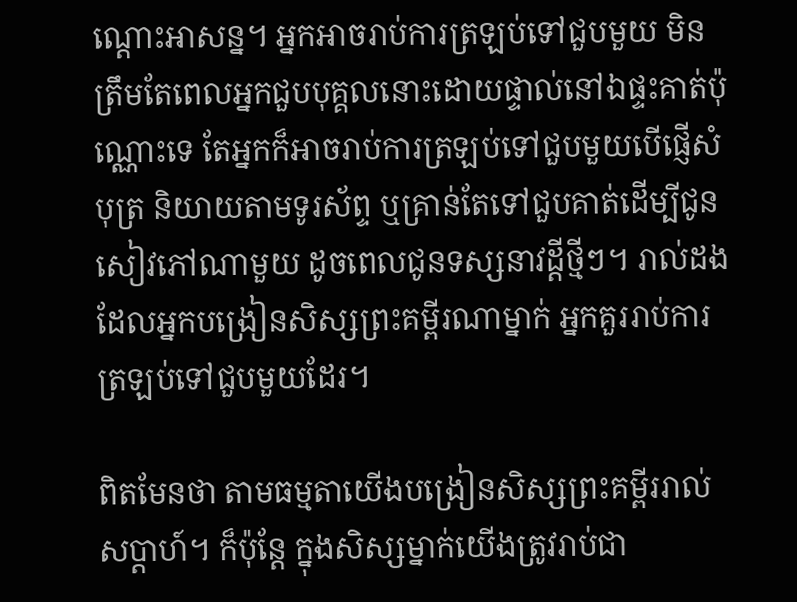ណ្ដោះអាសន្ន។ អ្នកអាចរាប់ការត្រឡប់ទៅជួបមួយ មិនត្រឹមតែពេលអ្នកជួបបុគ្គលនោះដោយផ្ទាល់នៅឯផ្ទះគាត់ប៉ុណ្ណោះទេ តែអ្នកក៏អាចរាប់ការត្រឡប់ទៅជួបមួយបើផ្ញើសំបុត្រ និយាយតាមទូរស័ព្ទ ឬគ្រាន់តែទៅជួបគាត់ដើម្បីជូនសៀវភៅណាមួយ ដូចពេលជូនទស្សនាវដ្ដីថ្មីៗ។ រាល់ដងដែលអ្នកបង្រៀនសិស្សព្រះគម្ពីរណាម្នាក់ អ្នកគួររាប់ការត្រឡប់ទៅជួបមួយដែរ។

ពិតមែនថា តាមធម្មតាយើងបង្រៀនសិស្សព្រះគម្ពីររាល់សប្ដាហ៍។ ក៏ប៉ុន្តែ ក្នុងសិស្សម្នាក់យើងត្រូវរាប់ជា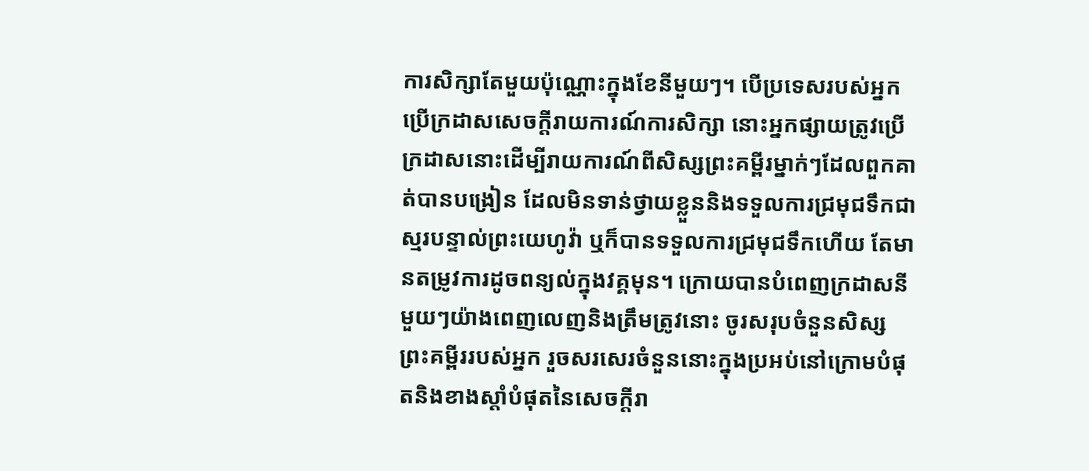ការសិក្សាតែមួយប៉ុណ្ណោះក្នុងខែនីមួយៗ។ បើប្រទេសរបស់អ្នកប្រើក្រដាសសេចក្ដីរាយការណ៍ការសិក្សា នោះអ្នកផ្សាយត្រូវប្រើក្រដាសនោះដើម្បីរាយការណ៍ពីសិស្សព្រះគម្ពីរម្នាក់ៗដែលពួកគាត់បានបង្រៀន ដែលមិនទាន់ថ្វាយខ្លួននិងទទួលការជ្រមុជទឹកជាស្មរបន្ទាល់ព្រះយេហូវ៉ា ឬក៏បានទទួលការជ្រមុជទឹកហើយ តែមានតម្រូវការដូចពន្យល់ក្នុងវគ្គមុន។ ក្រោយបានបំពេញក្រដាសនីមួយៗយ៉ាងពេញលេញនិងត្រឹមត្រូវនោះ ចូរសរុបចំនួនសិស្សព្រះគម្ពីររបស់អ្នក រួចសរសេរចំនួននោះក្នុងប្រអប់នៅក្រោមបំផុតនិងខាងស្ដាំបំផុតនៃសេចក្ដីរា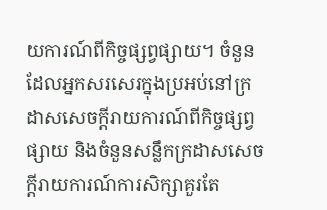យការណ៍ពីកិច្ចផ្សព្វផ្សាយ។ ចំនួនដែលអ្នកសរសេរក្នុងប្រអប់នៅក្រដាសសេចក្ដីរាយការណ៍ពីកិច្ចផ្សព្វផ្សាយ និងចំនួនសន្លឹកក្រដាសសេចក្ដីរាយការណ៍ការសិក្សាគួរតែ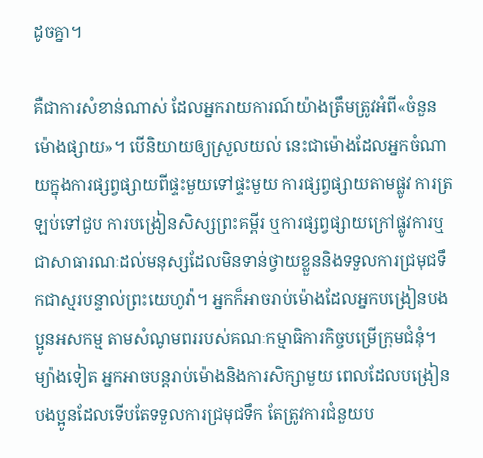ដូចគ្នា។

គឺជាការសំខាន់ណាស់ ដែលអ្នករាយការណ៍យ៉ាងត្រឹមត្រូវអំពី«ចំនួនម៉ោងផ្សាយ»។ បើនិយាយឲ្យស្រួលយល់ នេះជាម៉ោងដែលអ្នកចំណាយក្នុងការផ្សព្វផ្សាយពីផ្ទះមួយទៅផ្ទះមួយ ការផ្សព្វផ្សាយតាមផ្លូវ ការត្រឡប់ទៅជួប ការបង្រៀនសិស្សព្រះគម្ពីរ ឬការផ្សព្វផ្សាយក្រៅផ្លូវការឬជាសាធារណៈដល់មនុស្សដែលមិនទាន់ថ្វាយខ្លួននិងទទួលការជ្រមុជទឹកជាស្មរបន្ទាល់ព្រះយេហូវ៉ា។ អ្នកក៏អាចរាប់ម៉ោងដែលអ្នកបង្រៀនបងប្អូនអសកម្ម តាមសំណូមពររបស់គណៈកម្មាធិការកិច្ចបម្រើក្រុមជំនុំ។ ម្យ៉ាងទៀត អ្នកអាចបន្តរាប់ម៉ោងនិងការសិក្សាមួយ ពេលដែលបង្រៀនបងប្អូនដែលទើបតែទទួលការជ្រមុជទឹក តែត្រូវការជំនួយប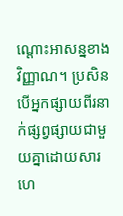ណ្ដោះអាសន្នខាងវិញ្ញាណ។ ប្រសិនបើអ្នកផ្សាយពីរនាក់ផ្សព្វផ្សាយជាមួយគ្នាដោយសារហេ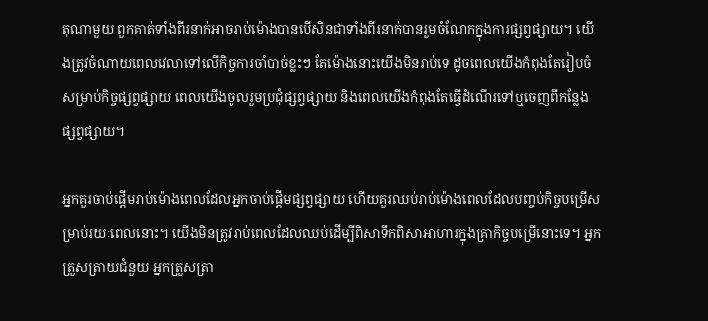តុណាមួយ ពួកគាត់ទាំងពីរនាក់អាចរាប់ម៉ោងបានបើសិនជាទាំងពីរនាក់បានរួមចំណែកក្នុងការផ្សព្វផ្សាយ។ យើងត្រូវចំណាយពេលវេលាទៅលើកិច្ចការចាំបាច់ខ្លះៗ តែម៉ោងនោះយើងមិនរាប់ទេ ដូចពេលយើងកំពុងតែរៀបចំសម្រាប់កិច្ចផ្សព្វផ្សាយ ពេលយើងចូលរួមប្រជុំផ្សព្វផ្សាយ និងពេលយើងកំពុងតែធ្វើដំណើរទៅឬចេញពីកន្លែងផ្សព្វផ្សាយ។

អ្នកគួរចាប់ផ្ដើមរាប់ម៉ោងពេលដែលអ្នកចាប់ផ្ដើមផ្សព្វផ្សាយ ហើយគួរឈប់រាប់ម៉ោងពេលដែលបញ្ចប់កិច្ចបម្រើសម្រាប់រយៈពេលនោះ។ យើងមិនត្រូវរាប់ពេលដែលឈប់ដើម្បីពិសាទឹកពិសាអាហារក្នុងគ្រាកិច្ចបម្រើនោះទេ។ អ្នកត្រួសត្រាយជំនួយ អ្នកត្រួសត្រា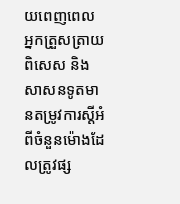យពេញពេល អ្នកត្រួសត្រាយពិសេស និងសាសនទូតមានតម្រូវការស្តីអំពីចំនួនម៉ោងដែលត្រូវផ្ស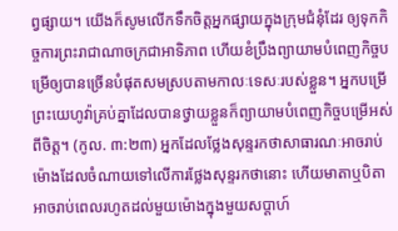ព្វផ្សាយ។ យើងក៏សូមលើកទឹកចិត្តអ្នកផ្សាយក្នុងក្រុមជំនុំដែរ ឲ្យទុកកិច្ចការព្រះរាជាណាចក្រជាអាទិភាព ហើយខំប្រឹងព្យាយាមបំពេញកិច្ចបម្រើឲ្យបានច្រើនបំផុតសមស្របតាមកាលៈទេសៈរបស់ខ្លួន។ អ្នកបម្រើព្រះយេហូវ៉ាគ្រប់គ្នាដែលបានថ្វាយខ្លួនក៏ព្យាយាមបំពេញកិច្ចបម្រើអស់ពីចិត្ត។ (កូល. ៣:២៣) អ្នកដែលថ្លែងសុន្ទរកថាសាធារណៈអាចរាប់ម៉ោងដែលចំណាយទៅលើការថ្លែងសុន្ទរកថានោះ ហើយមាតាឬបិតាអាចរាប់ពេលរហូតដល់មួយម៉ោងក្នុងមួយសប្ដាហ៍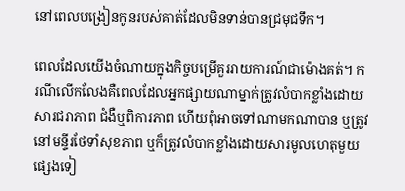នៅពេលបង្រៀនកូនរបស់គាត់ដែលមិនទាន់បានជ្រមុជទឹក។

ពេលដែលយើងចំណាយក្នុងកិច្ចបម្រើគួររាយការណ៍ជាម៉ោងគត់។ ករណីលើកលែងគឺពេលដែលអ្នកផ្សាយណាម្នាក់ត្រូវលំបាកខ្លាំងដោយសារជរាភាព ជំងឺឬពិការភាព ហើយពុំអាចទៅណាមកណាបាន ឬត្រូវនៅមន្ទីរថែទាំសុខភាព ឬក៏ត្រូវលំបាកខ្លាំងដោយសារមូលហេតុមួយផ្សេងទៀ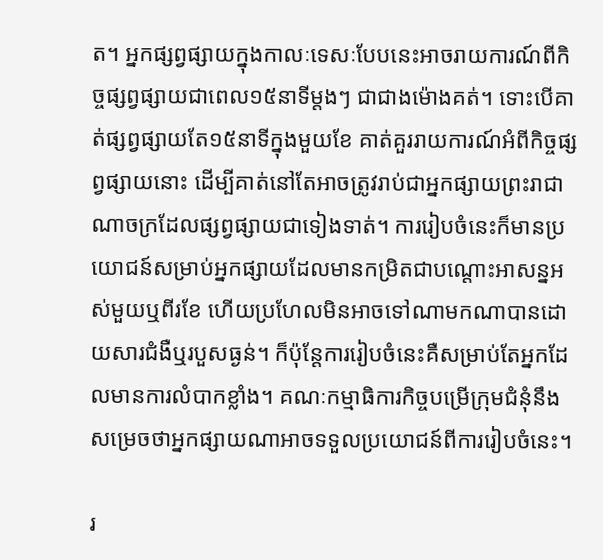ត។ អ្នកផ្សព្វផ្សាយក្នុងកាលៈទេសៈបែបនេះអាចរាយការណ៍ពីកិច្ចផ្សព្វផ្សាយជាពេល១៥នាទីម្ដងៗ ជាជាងម៉ោងគត់។ ទោះបើគាត់ផ្សព្វផ្សាយតែ១៥នាទីក្នុងមួយខែ គាត់គួររាយការណ៍អំពីកិច្ចផ្សព្វផ្សាយនោះ ដើម្បីគាត់នៅតែអាចត្រូវរាប់ជាអ្នកផ្សាយព្រះរាជាណាចក្រដែលផ្សព្វផ្សាយជាទៀងទាត់។ ការរៀបចំនេះក៏មានប្រយោជន៍សម្រាប់អ្នកផ្សាយដែលមានកម្រិតជាបណ្ដោះអាសន្នអស់មួយឬពីរខែ ហើយប្រហែលមិនអាចទៅណាមកណាបានដោយសារជំងឺឬរបួសធ្ងន់។ ក៏ប៉ុន្តែការរៀបចំនេះគឺសម្រាប់តែអ្នកដែលមានការលំបាកខ្លាំង។ គណៈកម្មាធិការកិច្ចបម្រើក្រុមជំនុំនឹងសម្រេចថាអ្នកផ្សាយណាអាចទទួលប្រយោជន៍ពីការរៀបចំនេះ។

រ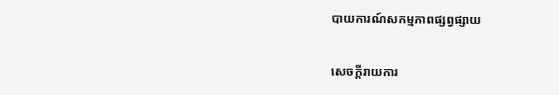បាយការណ៍សកម្មភាពផ្សព្វផ្សាយ

សេចក្ដីរាយការ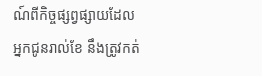ណ៍ពីកិច្ចផ្សព្វផ្សាយដែលអ្នកជូនរាល់ខែ នឹងត្រូវកត់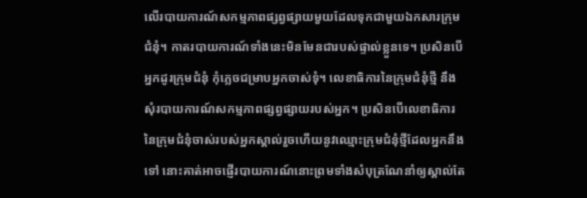លើរបាយការណ៍សកម្មភាពផ្សព្វផ្សាយមួយដែលទុកជាមួយឯកសារក្រុមជំនុំ។ កាតរបាយការណ៍ទាំងនេះមិនមែនជារបស់ផ្ទាល់ខ្លួនទេ។ ប្រសិនបើអ្នកដូរក្រុមជំនុំ កុំភ្លេចជម្រាបអ្នកចាស់ទុំ។ លេខាធិការនៃក្រុមជំនុំថ្មី នឹងសុំរបាយការណ៍សកម្មភាពផ្សព្វផ្សាយរបស់អ្នក។ ប្រសិនបើលេខាធិការនៃក្រុមជំនុំចាស់របស់អ្នកស្គាល់រួចហើយនូវឈ្មោះក្រុមជំនុំថ្មីដែលអ្នកនឹងទៅ នោះគាត់អាចផ្ញើរបាយការណ៍នោះព្រមទាំងសំបុត្រណែនាំឲ្យស្គាល់តែ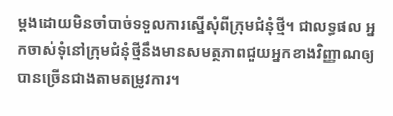ម្ដងដោយមិនចាំបាច់ទទួលការស្នើសុំពីក្រុមជំនុំថ្មី។ ជាលទ្ធផល អ្នកចាស់ទុំនៅក្រុមជំនុំថ្មីនឹងមានសមត្ថភាពជួយអ្នកខាងវិញ្ញាណឲ្យបានច្រើនជាងតាមតម្រូវការ។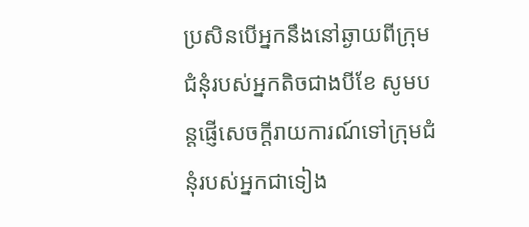ប្រសិនបើអ្នកនឹងនៅឆ្ងាយពីក្រុមជំនុំរបស់អ្នកតិចជាងបីខែ សូមបន្តផ្ញើសេចក្ដីរាយការណ៍ទៅក្រុមជំនុំរបស់អ្នកជាទៀង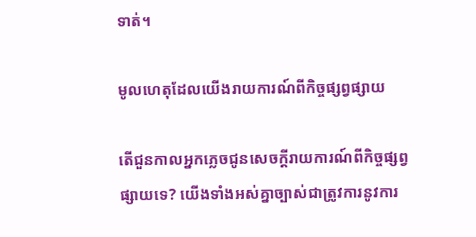ទាត់។

មូលហេតុដែលយើងរាយការណ៍ពីកិច្ចផ្សព្វផ្សាយ

តើជួនកាលអ្នកភ្លេចជូនសេចក្ដីរាយការណ៍ពីកិច្ចផ្សព្វផ្សាយទេ? យើងទាំងអស់គ្នាច្បាស់ជាត្រូវការនូវការ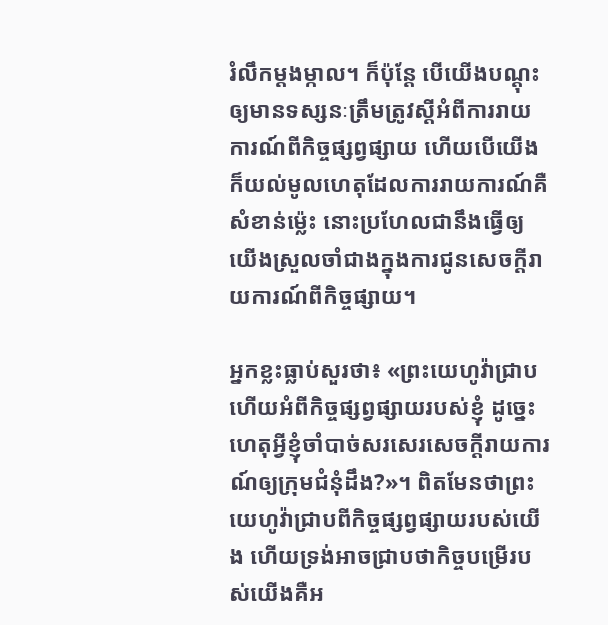រំលឹកម្ដងម្កាល។ ក៏ប៉ុន្តែ បើយើងបណ្ដុះឲ្យមានទស្សនៈត្រឹមត្រូវស្តីអំពីការរាយការណ៍ពីកិច្ចផ្សព្វផ្សាយ ហើយបើយើងក៏យល់មូលហេតុដែលការរាយការណ៍គឺសំខាន់ម្ល៉េះ នោះប្រហែលជានឹងធ្វើឲ្យយើងស្រួលចាំជាងក្នុងការជូនសេចក្ដីរាយការណ៍ពីកិច្ចផ្សាយ។

អ្នកខ្លះធ្លាប់សួរថា៖ «ព្រះយេហូវ៉ាជ្រាបហើយអំពីកិច្ចផ្សព្វផ្សាយរបស់ខ្ញុំ ដូច្នេះហេតុអ្វីខ្ញុំចាំបាច់សរសេរសេចក្ដីរាយការណ៍ឲ្យក្រុមជំនុំដឹង?»។ ពិតមែនថាព្រះយេហូវ៉ាជ្រាបពីកិច្ចផ្សព្វផ្សាយរបស់យើង ហើយទ្រង់អាចជ្រាបថាកិច្ចបម្រើរបស់យើងគឺអ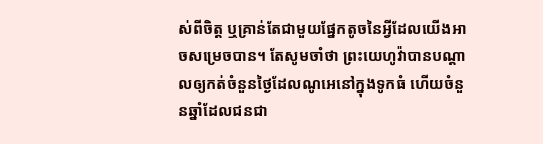ស់ពីចិត្ត ឬគ្រាន់តែជាមួយផ្នែកតូចនៃអ្វីដែលយើងអាចសម្រេចបាន។ តែសូមចាំថា ព្រះយេហូវ៉ាបានបណ្ដាលឲ្យកត់ចំនួនថ្ងៃដែលណូអេនៅក្នុងទូកធំ ហើយចំនួនឆ្នាំដែលជនជា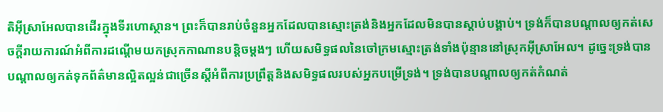តិអ៊ីស្រាអែលបានដើរក្នុងទីរហោស្ថាន។ ព្រះក៏បានរាប់ចំនួនអ្នកដែលបានស្មោះត្រង់និងអ្នកដែលមិនបានស្ដាប់បង្គាប់។ ទ្រង់ក៏បានបណ្ដាលឲ្យកត់សេចក្ដីរាយការណ៍អំពីការដណ្ដើមយកស្រុកកាណានបន្ដិចម្ដងៗ ហើយសមិទ្ធផលនៃចៅក្រមស្មោះត្រង់ទាំងប៉ុន្មាននៅស្រុកអ៊ីស្រាអែល។ ដូច្នេះទ្រង់បានបណ្ដាលឲ្យកត់ទុកព័ត៌មានល្អិតល្អន់ជាច្រើនស្តីអំពីការប្រព្រឹត្តនិងសមិទ្ធផលរបស់អ្នកបម្រើទ្រង់។ ទ្រង់បានបណ្ដាលឲ្យកត់កំណត់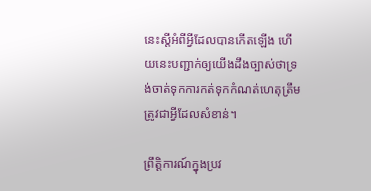នេះស្តីអំពីអ្វីដែលបានកើតឡើង ហើយនេះបញ្ជាក់ឲ្យយើងដឹងច្បាស់ថាទ្រង់ចាត់ទុកការកត់ទុកកំណត់ហេតុត្រឹមត្រូវជាអ្វីដែលសំខាន់។

ព្រឹត្ដិការណ៍ក្នុងប្រវ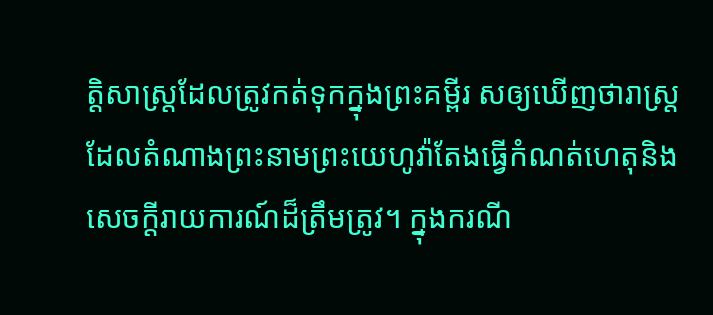ត្ដិសាស្ត្រដែលត្រូវកត់ទុកក្នុងព្រះគម្ពីរ សឲ្យឃើញថារាស្ត្រដែលតំណាងព្រះនាមព្រះយេហូវ៉ាតែងធ្វើកំណត់ហេតុនិងសេចក្ដីរាយការណ៍ដ៏ត្រឹមត្រូវ។ ក្នុងករណី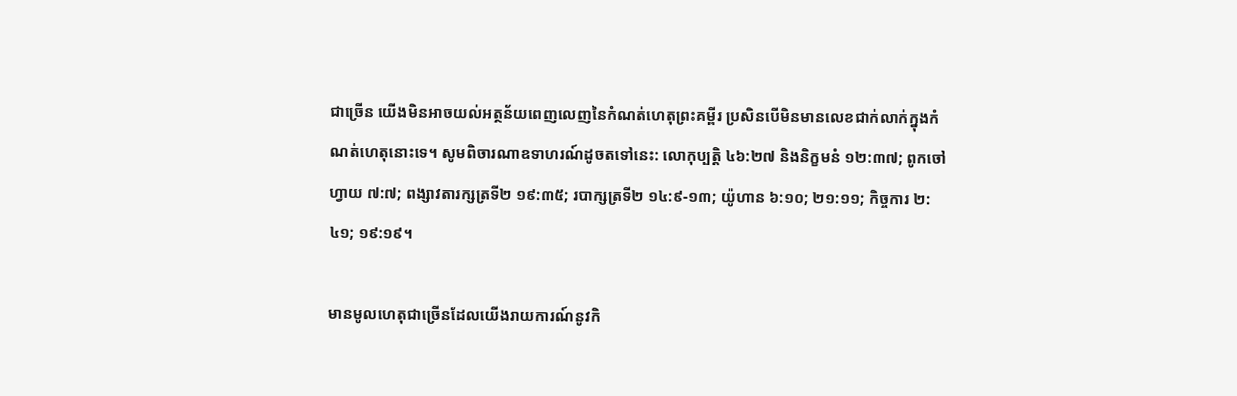ជាច្រើន យើងមិនអាចយល់អត្ថន័យពេញលេញនៃកំណត់ហេតុព្រះគម្ពីរ ប្រសិនបើមិនមានលេខជាក់លាក់ក្នុងកំណត់ហេតុនោះទេ។ សូមពិចារណាឧទាហរណ៍ដូចតទៅនេះ: លោកុប្បត្តិ ៤៦:២៧ និងនិក្ខមនំ ១២:៣៧; ពូកចៅហ្វាយ ៧:៧; ពង្សាវតារក្សត្រទី២ ១៩:៣៥; របាក្សត្រទី២ ១៤:៩-១៣; យ៉ូហាន ៦:១០; ២១:១១; កិច្ចការ ២:៤១; ១៩:១៩។

មានមូលហេតុជាច្រើនដែលយើងរាយការណ៍នូវកិ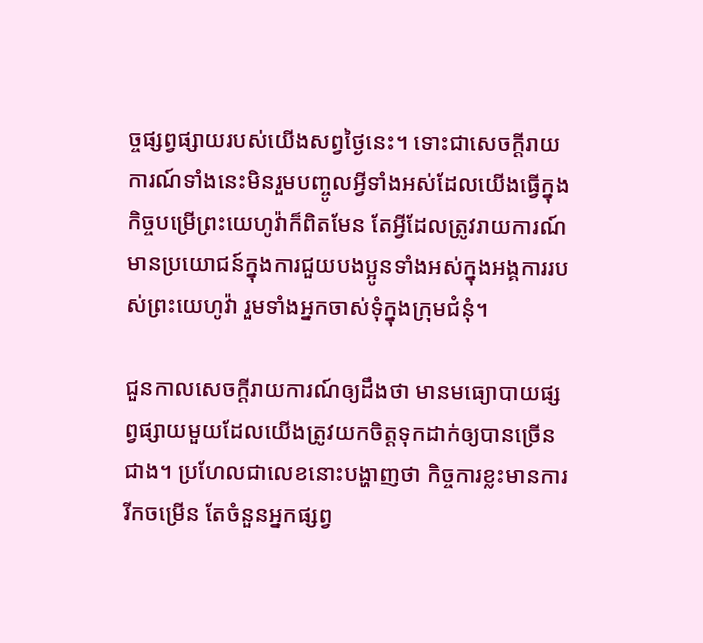ច្ចផ្សព្វផ្សាយរបស់យើងសព្វថ្ងៃនេះ។ ទោះជាសេចក្ដីរាយការណ៍ទាំងនេះមិនរួមបញ្ចូលអ្វីទាំងអស់ដែលយើងធ្វើក្នុងកិច្ចបម្រើព្រះយេហូវ៉ាក៏ពិតមែន តែអ្វីដែលត្រូវរាយការណ៍មានប្រយោជន៍ក្នុងការជួយបងប្អូនទាំងអស់ក្នុងអង្គការរបស់ព្រះយេហូវ៉ា រួមទាំងអ្នកចាស់ទុំក្នុងក្រុមជំនុំ។

ជួនកាលសេចក្ដីរាយការណ៍ឲ្យដឹងថា មានមធ្យោបាយផ្សព្វផ្សាយមួយដែលយើងត្រូវយកចិត្តទុកដាក់ឲ្យបានច្រើនជាង។ ប្រហែលជាលេខនោះបង្ហាញថា កិច្ចការខ្លះមានការរីកចម្រើន តែចំនួនអ្នកផ្សព្វ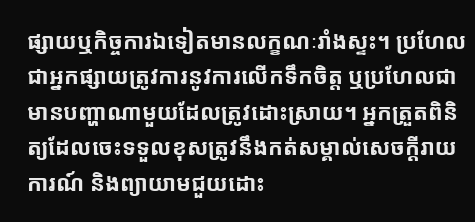ផ្សាយឬកិច្ចការឯទៀតមានលក្ខណៈរាំងស្ទះ។ ប្រហែលជាអ្នកផ្សាយត្រូវការនូវការលើកទឹកចិត្ត ឬប្រហែលជាមានបញ្ហាណាមួយដែលត្រូវដោះស្រាយ។ អ្នកត្រួតពិនិត្យដែលចេះទទួលខុសត្រូវនឹងកត់សម្គាល់សេចក្ដីរាយការណ៍ និងព្យាយាមជួយដោះ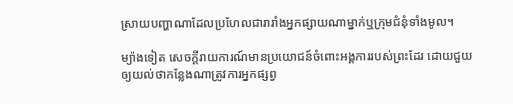ស្រាយបញ្ហាណាដែលប្រហែលជារារាំងអ្នកផ្សាយណាម្នាក់ឬក្រុមជំនុំទាំងមូល។

ម្យ៉ាងទៀត សេចក្ដីរាយការណ៍មានប្រយោជន៍ចំពោះអង្គការរបស់ព្រះដែរ ដោយជួយឲ្យយល់ថាកន្លែងណាត្រូវការអ្នកផ្សព្វ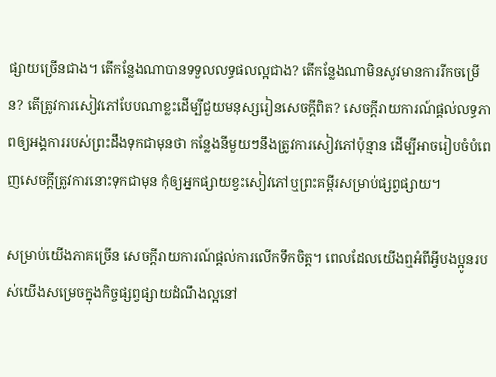ផ្សាយច្រើនជាង។ តើកន្លែងណាបានទទួលលទ្ធផលល្អជាង? តើកន្លែងណាមិនសូវមានការរីកចម្រើន? តើត្រូវការសៀវភៅបែបណាខ្លះដើម្បីជួយមនុស្សរៀនសេចក្ដីពិត? សេចក្ដីរាយការណ៍ផ្ដល់លទ្ធភាពឲ្យអង្គការរបស់ព្រះដឹងទុកជាមុនថា កន្លែងនីមួយៗនឹងត្រូវការសៀវភៅប៉ុន្មាន ដើម្បីអាចរៀបចំបំពេញសេចក្ដីត្រូវការនោះទុកជាមុន កុំឲ្យអ្នកផ្សាយខ្វះសៀវភៅឬព្រះគម្ពីរសម្រាប់ផ្សព្វផ្សាយ។

សម្រាប់យើងភាគច្រើន សេចក្ដីរាយការណ៍ផ្ដល់ការលើកទឹកចិត្ត។ ពេលដែលយើងឮអំពីអ្វីបងប្អូនរបស់យើងសម្រេចក្នុងកិច្ចផ្សព្វផ្សាយដំណឹងល្អនៅ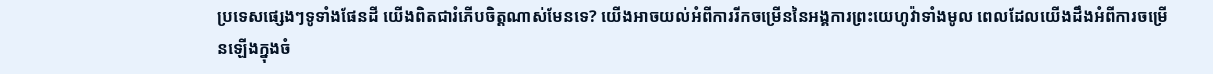ប្រទេសផ្សេងៗទូទាំងផែនដី យើងពិតជារំភើបចិត្តណាស់មែនទេ? យើងអាចយល់អំពីការរីកចម្រើននៃអង្គការព្រះយេហូវ៉ាទាំងមូល ពេលដែលយើងដឹងអំពីការចម្រើនឡើងក្នុងចំ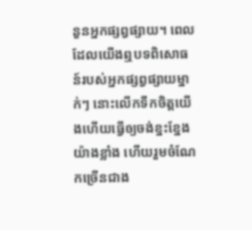នួនអ្នកផ្សព្វផ្សាយ។ ពេលដែលយើងឮបទពិសោធន៍របស់អ្នកផ្សព្វផ្សាយម្នាក់ៗ នោះលើកទឹកចិត្តយើងហើយធ្វើឲ្យចង់ខ្នះខ្នែងយ៉ាងខ្លាំង ហើយរួមចំណែកច្រើនជាង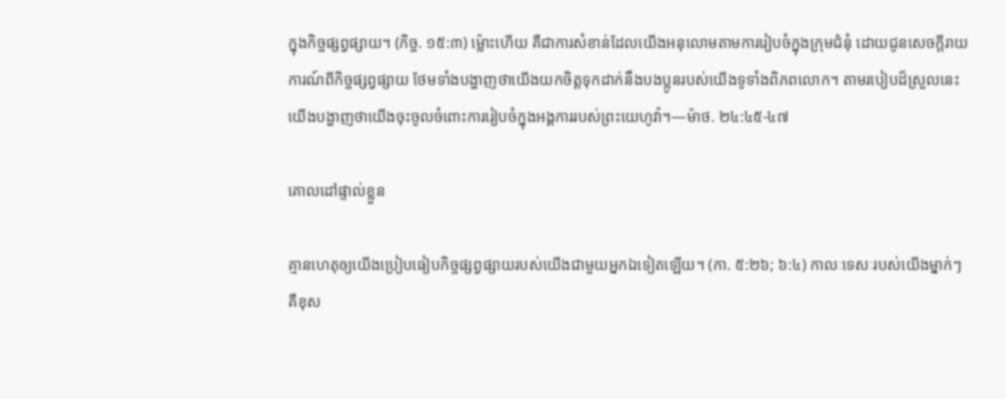ក្នុងកិច្ចផ្សព្វផ្សាយ។ (កិច្ច. ១៥:៣) ម្ល៉ោះហើយ គឺជាការសំខាន់ដែលយើងអនុលោមតាមការរៀបចំក្នុងក្រុមជំនុំ ដោយជូនសេចក្ដីរាយការណ៍ពីកិច្ចផ្សព្វផ្សាយ ថែមទាំងបង្ហាញថាយើងយកចិត្តទុកដាក់នឹងបងប្អូនរបស់យើងទូទាំងពិភពលោក។ តាមរបៀបដ៏ស្រួលនេះ យើងបង្ហាញថាយើងចុះចូលចំពោះការរៀបចំក្នុងអង្គការរបស់ព្រះយេហូវ៉ា។—ម៉ាថ. ២៤:៤៥-៤៧

គោលដៅផ្ទាល់ខ្លួន

គ្មានហេតុឲ្យយើងប្រៀបធៀបកិច្ចផ្សព្វផ្សាយរបស់យើងជាមួយអ្នកឯទៀតឡើយ។ (កា. ៥:២៦; ៦:៤) កាលៈទេសៈរបស់យើងម្នាក់ៗគឺខុស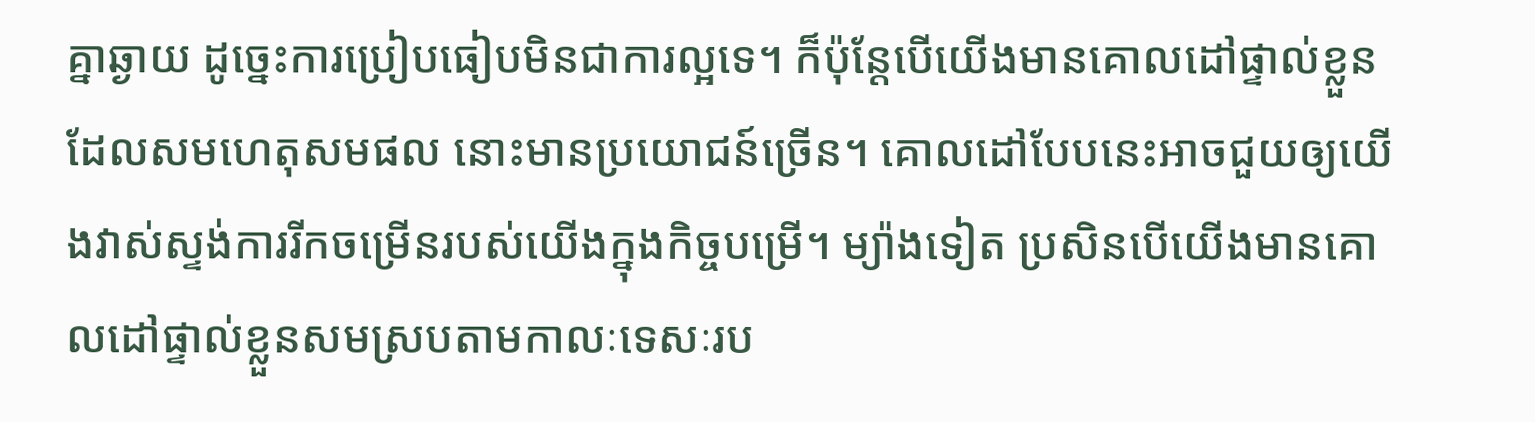គ្នាឆ្ងាយ ដូច្នេះការប្រៀបធៀបមិនជាការល្អទេ។ ក៏ប៉ុន្តែបើយើងមានគោលដៅផ្ទាល់ខ្លួនដែលសមហេតុសមផល នោះមានប្រយោជន៍ច្រើន។ គោលដៅបែបនេះអាចជួយឲ្យយើងវាស់ស្ទង់ការរីកចម្រើនរបស់យើងក្នុងកិច្ចបម្រើ។ ម្យ៉ាងទៀត ប្រសិនបើយើងមានគោលដៅផ្ទាល់ខ្លួនសមស្របតាមកាលៈទេសៈរប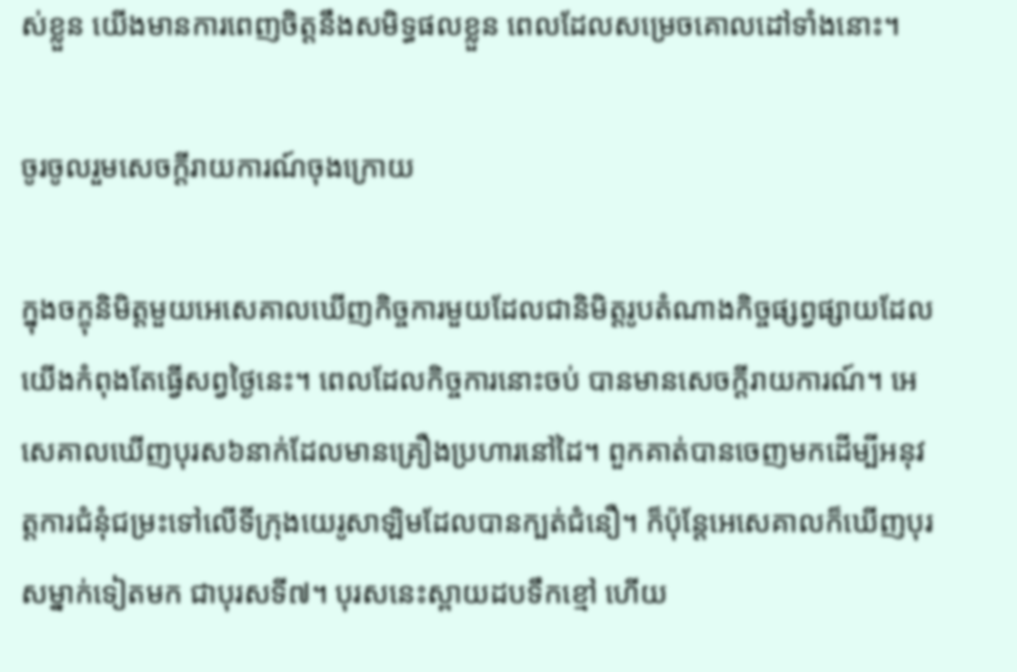ស់ខ្លួន យើងមានការពេញចិត្តនឹងសមិទ្ធផលខ្លួន ពេលដែលសម្រេចគោលដៅទាំងនោះ។

ចូរចូលរួមសេចក្ដីរាយការណ៍ចុងក្រោយ

ក្នុងចក្ខុនិមិត្តមួយអេសេគាលឃើញកិច្ចការមួយដែលជានិមិត្តរូបតំណាងកិច្ចផ្សព្វផ្សាយដែលយើងកំពុងតែធ្វើសព្វថ្ងៃនេះ។ ពេលដែលកិច្ចការនោះចប់ បានមានសេចក្ដីរាយការណ៍។ អេសេគាលឃើញបុរស៦នាក់ដែលមានគ្រឿងប្រហារនៅដៃ។ ពួកគាត់បានចេញមកដើម្បីអនុវត្តការជំនុំជម្រះទៅលើទីក្រុងយេរូសាឡិមដែលបានក្បត់ជំនឿ។ ក៏ប៉ុន្តែអេសេគាលក៏ឃើញបុរសម្នាក់ទៀតមក ជាបុរសទី៧។ បុរសនេះស្ពាយដបទឹកខ្មៅ ហើយ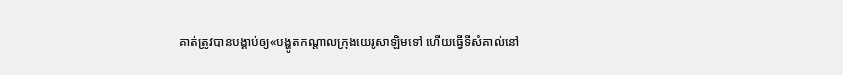គាត់ត្រូវបានបង្គាប់ឲ្យ«បង្ហូតកណ្ដាលក្រុងយេរូសាឡិមទៅ ហើយធ្វើទីសំគាល់នៅ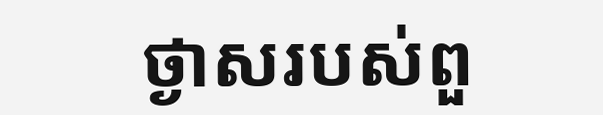ថ្ងាសរបស់ពួ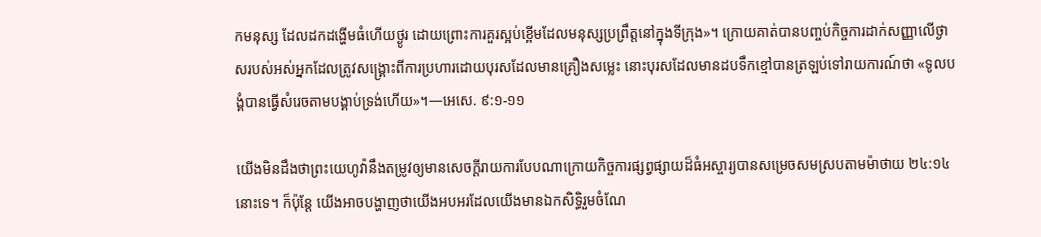កមនុស្ស ដែលដកដង្ហើមធំហើយថ្ងូរ ដោយព្រោះការគួរស្អប់ខ្ពើមដែលមនុស្សប្រព្រឹត្តនៅក្នុងទីក្រុង»។ ក្រោយគាត់បានបញ្ចប់កិច្ចការដាក់សញ្ញាលើថ្ងាសរបស់អស់អ្នកដែលត្រូវសង្គ្រោះពីការប្រហារដោយបុរសដែលមានគ្រឿងសម្លេះ នោះបុរសដែលមានដបទឹកខ្មៅបានត្រឡប់ទៅរាយការណ៍ថា «ទូលបង្គំបានធ្វើសំរេចតាមបង្គាប់ទ្រង់ហើយ»។—អេសេ. ៩:១-១១

យើងមិនដឹងថាព្រះយេហូវ៉ានឹងតម្រូវឲ្យមានសេចក្ដីរាយការបែបណាក្រោយកិច្ចការផ្សព្វផ្សាយដ៏ធំអស្ចារ្យបានសម្រេចសមស្របតាមម៉ាថាយ ២៤:១៤នោះទេ។ ក៏ប៉ុន្តែ យើងអាចបង្ហាញថាយើងអបអរដែលយើងមានឯកសិទ្ធិរួមចំណែ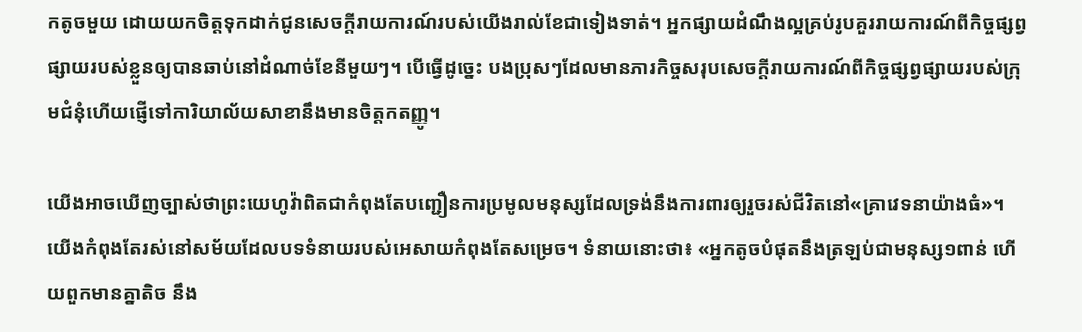កតូចមួយ ដោយយកចិត្តទុកដាក់ជូនសេចក្ដីរាយការណ៍របស់យើងរាល់ខែជាទៀងទាត់។ អ្នកផ្សាយដំណឹងល្អគ្រប់រូបគួររាយការណ៍ពីកិច្ចផ្សព្វផ្សាយរបស់ខ្លួនឲ្យបានឆាប់នៅដំណាច់ខែនីមួយៗ។ បើធ្វើដូច្នេះ បងប្រុសៗដែលមានភារកិច្ចសរុបសេចក្ដីរាយការណ៍ពីកិច្ចផ្សព្វផ្សាយរបស់ក្រុមជំនុំហើយផ្ញើទៅការិយាល័យសាខានឹងមានចិត្តកតញ្ញូ។

យើងអាចឃើញច្បាស់ថាព្រះយេហូវ៉ាពិតជាកំពុងតែបញ្ជឿនការប្រមូលមនុស្សដែលទ្រង់នឹងការពារឲ្យរួចរស់ជីវិតនៅ«គ្រាវេទនាយ៉ាងធំ»។ យើងកំពុងតែរស់នៅសម័យដែលបទទំនាយរបស់អេសាយកំពុងតែសម្រេច។ ទំនាយនោះថា៖ «អ្នកតូចបំផុតនឹងត្រឡប់ជាមនុស្ស១ពាន់ ហើយពួកមានគ្នាតិច នឹង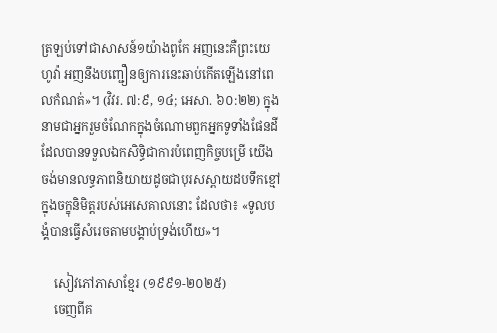ត្រឡប់ទៅជាសាសន៍១យ៉ាងពូកែ អញនេះគឺព្រះយេហូវ៉ា អញនឹងបញ្ជឿនឲ្យការនេះឆាប់កើតឡើងនៅពេលកំណត់»។ (វិវរ. ៧:៩, ១៤; អេសា. ៦០:២២) ក្នុងនាមជាអ្នករួមចំណែកក្នុងចំណោមពួកអ្នកទូទាំងផែនដីដែលបានទទួលឯកសិទ្ធិជាការបំពេញកិច្ចបម្រើ យើងចង់មានលទ្ធភាពនិយាយដូចជាបុរសស្ពាយដបទឹកខ្មៅក្នុងចក្ខុនិមិត្តរបស់អេសេគាលនោះ ដែលថា៖ «ទូលបង្គំបានធ្វើសំរេចតាមបង្គាប់ទ្រង់ហើយ»។

    សៀវភៅភាសាខ្មែរ (១៩៩១-២០២៥)
    ចេញពីគ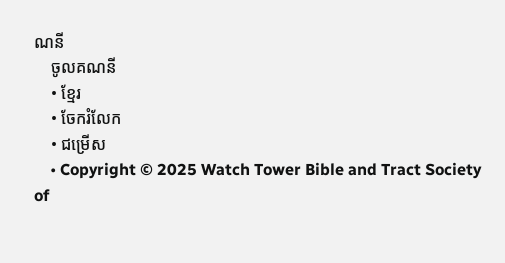ណនី
    ចូលគណនី
    • ខ្មែរ
    • ចែករំលែក
    • ជម្រើស
    • Copyright © 2025 Watch Tower Bible and Tract Society of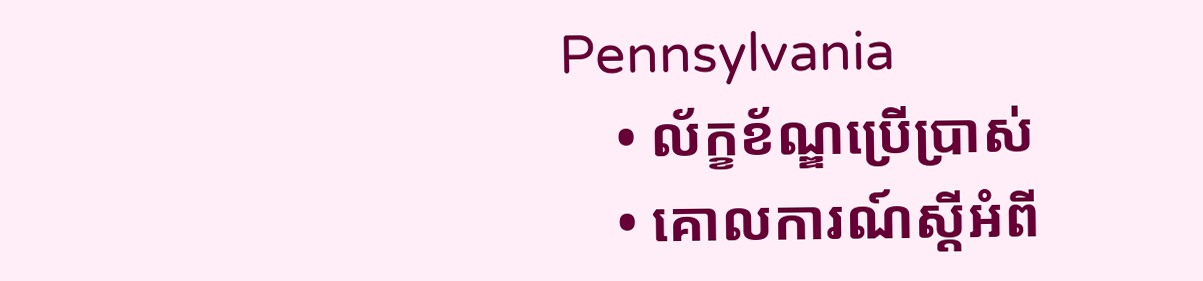Pennsylvania
    • ល័ក្ខខ័ណ្ឌប្រើប្រាស់
    • គោលការណ៍ស្ដីអំពី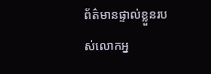ព័ត៌មានផ្ទាល់ខ្លួនរបស់លោកអ្ន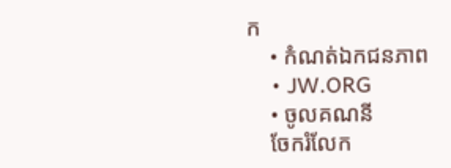ក
    • កំណត់ឯកជនភាព
    • JW.ORG
    • ចូលគណនី
    ចែករំលែក